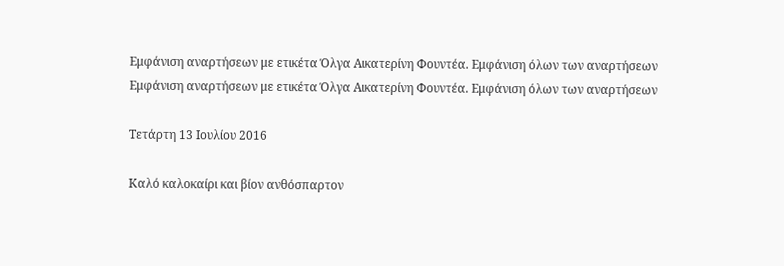Εμφάνιση αναρτήσεων με ετικέτα Όλγα Αικατερίνη Φουντέα. Εμφάνιση όλων των αναρτήσεων
Εμφάνιση αναρτήσεων με ετικέτα Όλγα Αικατερίνη Φουντέα. Εμφάνιση όλων των αναρτήσεων

Τετάρτη 13 Ιουλίου 2016

Καλό καλοκαίρι και βίον ανθόσπαρτον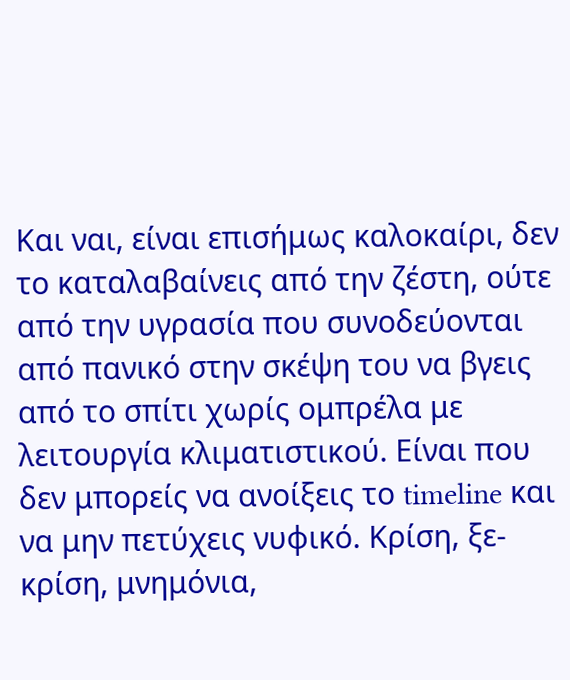Και ναι, είναι επισήμως καλοκαίρι, δεν το καταλαβαίνεις από την ζέστη, ούτε από την υγρασία που συνοδεύονται από πανικό στην σκέψη του να βγεις από το σπίτι χωρίς ομπρέλα με λειτουργία κλιματιστικού. Είναι που δεν μπορείς να ανοίξεις το timeline και να μην πετύχεις νυφικό. Κρίση, ξε-κρίση, μνημόνια,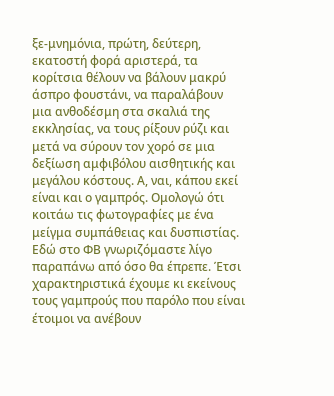ξε-μνημόνια, πρώτη, δεύτερη, εκατοστή φορά αριστερά, τα κορίτσια θέλουν να βάλουν μακρύ άσπρο φουστάνι, να παραλάβουν μια ανθοδέσμη στα σκαλιά της εκκλησίας, να τους ρίξουν ρύζι και μετά να σύρουν τον χορό σε μια δεξίωση αμφιβόλου αισθητικής και μεγάλου κόστους. Α, ναι, κάπου εκεί είναι και ο γαμπρός. Ομολογώ ότι κοιτάω τις φωτογραφίες με ένα μείγμα συμπάθειας και δυσπιστίας. Εδώ στο ΦΒ γνωριζόμαστε λίγο παραπάνω από όσο θα έπρεπε. Έτσι χαρακτηριστικά έχουμε κι εκείνους τους γαμπρούς που παρόλο που είναι έτοιμοι να ανέβουν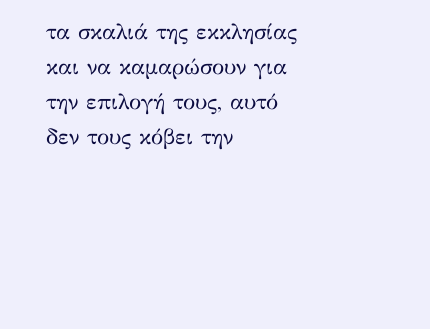τα σκαλιά της εκκλησίας και να καμαρώσουν για την επιλογή τους, αυτό δεν τους κόβει την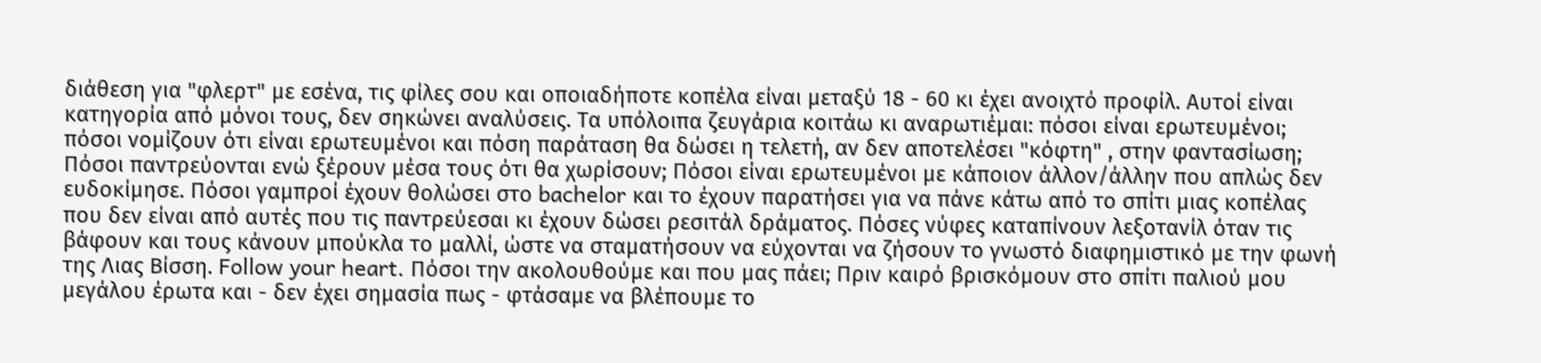διάθεση για "φλερτ" με εσένα, τις φίλες σου και οποιαδήποτε κοπέλα είναι μεταξύ 18 - 60 κι έχει ανοιχτό προφίλ. Αυτοί είναι κατηγορία από μόνοι τους, δεν σηκώνει αναλύσεις. Τα υπόλοιπα ζευγάρια κοιτάω κι αναρωτιέμαι: πόσοι είναι ερωτευμένοι; πόσοι νομίζουν ότι είναι ερωτευμένοι και πόση παράταση θα δώσει η τελετή, αν δεν αποτελέσει "κόφτη" , στην φαντασίωση; Πόσοι παντρεύονται ενώ ξέρουν μέσα τους ότι θα χωρίσουν; Πόσοι είναι ερωτευμένοι με κάποιον άλλον/άλλην που απλώς δεν ευδοκίμησε. Πόσοι γαμπροί έχουν θολώσει στο bachelor και το έχουν παρατήσει για να πάνε κάτω από το σπίτι μιας κοπέλας που δεν είναι από αυτές που τις παντρεύεσαι κι έχουν δώσει ρεσιτάλ δράματος. Πόσες νύφες καταπίνουν λεξοτανίλ όταν τις βάφουν και τους κάνουν μπούκλα το μαλλί, ώστε να σταματήσουν να εύχονται να ζήσουν το γνωστό διαφημιστικό με την φωνή της Λιας Βίσση. Follow your heart. Πόσοι την ακολουθούμε και που μας πάει; Πριν καιρό βρισκόμουν στο σπίτι παλιού μου μεγάλου έρωτα και - δεν έχει σημασία πως - φτάσαμε να βλέπουμε το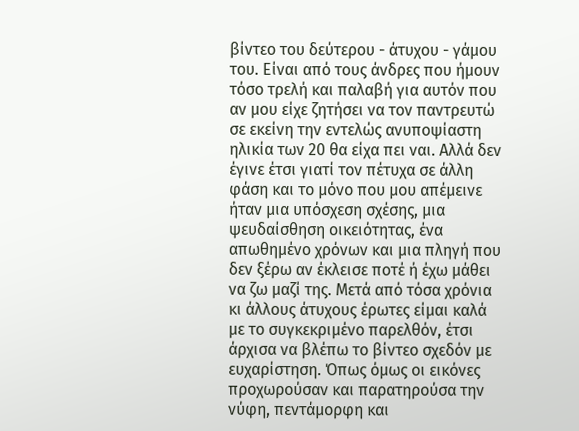βίντεο του δεύτερου - άτυχου - γάμου του. Είναι από τους άνδρες που ήμουν τόσο τρελή και παλαβή για αυτόν που αν μου είχε ζητήσει να τον παντρευτώ σε εκείνη την εντελώς ανυποψίαστη ηλικία των 20 θα είχα πει ναι. Αλλά δεν έγινε έτσι γιατί τον πέτυχα σε άλλη φάση και το μόνο που μου απέμεινε ήταν μια υπόσχεση σχέσης, μια ψευδαίσθηση οικειότητας, ένα απωθημένο χρόνων και μια πληγή που δεν ξέρω αν έκλεισε ποτέ ή έχω μάθει να ζω μαζί της. Μετά από τόσα χρόνια κι άλλους άτυχους έρωτες είμαι καλά με το συγκεκριμένο παρελθόν, έτσι άρχισα να βλέπω το βίντεο σχεδόν με ευχαρίστηση. Όπως όμως οι εικόνες προχωρούσαν και παρατηρούσα την νύφη, πεντάμορφη και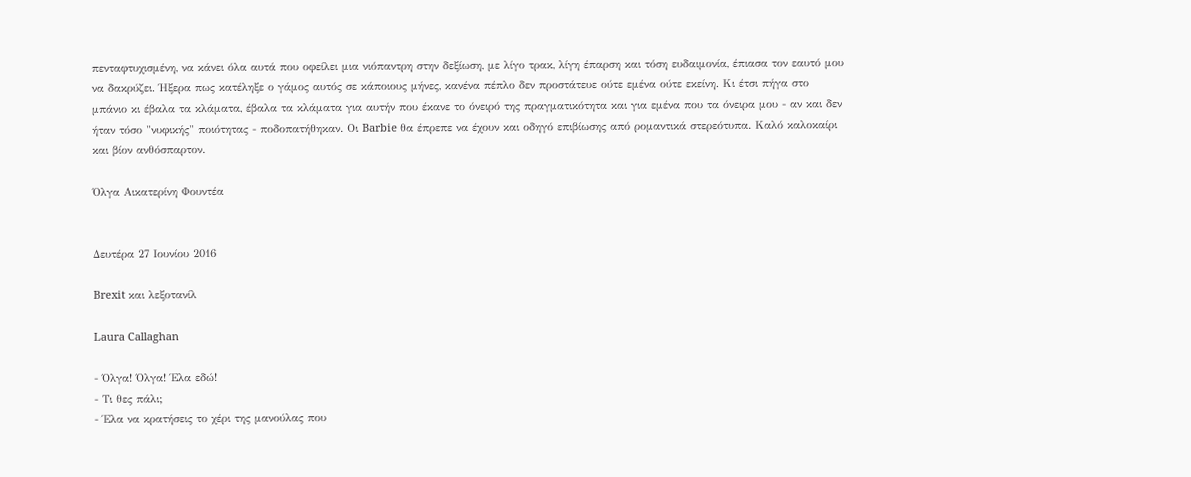πενταφτυχισμένη, να κάνει όλα αυτά που οφείλει μια νιόπαντρη στην δεξίωση, με λίγο τρακ, λίγη έπαρση και τόση ευδαιμονία, έπιασα τον εαυτό μου να δακρύζει. Ήξερα πως κατέληξε ο γάμος αυτός σε κάποιους μήνες, κανένα πέπλο δεν προστάτευε ούτε εμένα ούτε εκείνη. Κι έτσι πήγα στο μπάνιο κι έβαλα τα κλάματα, έβαλα τα κλάματα για αυτήν που έκανε το όνειρό της πραγματικότητα και για εμένα που τα όνειρα μου - αν και δεν ήταν τόσο "νυφικής" ποιότητας - ποδοπατήθηκαν. Οι Barbie θα έπρεπε να έχουν και οδηγό επιβίωσης από ρομαντικά στερεότυπα. Καλό καλοκαίρι και βίον ανθόσπαρτον.

Όλγα Αικατερίνη Φουντέα


Δευτέρα 27 Ιουνίου 2016

Brexit και λεξοτανίλ

Laura Callaghan

- Όλγα! Όλγα! Έλα εδώ!
- Τι θες πάλι;
- Έλα να κρατήσεις το χέρι της μανούλας που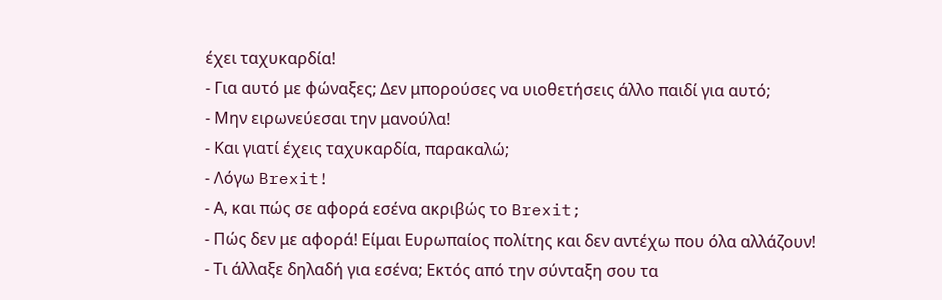έχει ταχυκαρδία!
- Για αυτό με φώναξες; Δεν μπορούσες να υιοθετήσεις άλλο παιδί για αυτό;
- Μην ειρωνεύεσαι την μανούλα!
- Και γιατί έχεις ταχυκαρδία, παρακαλώ;
- Λόγω Brexit!
- Α, και πώς σε αφορά εσένα ακριβώς το Brexit;
- Πώς δεν με αφορά! Είμαι Ευρωπαίος πολίτης και δεν αντέχω που όλα αλλάζουν!
- Τι άλλαξε δηλαδή για εσένα; Εκτός από την σύνταξη σου τα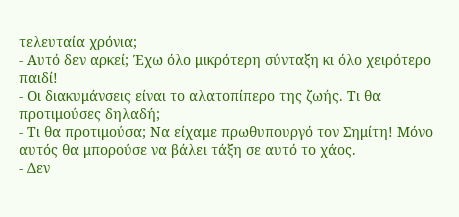τελευταία χρόνια;
- Αυτό δεν αρκεί; Έχω όλο μικρότερη σύνταξη κι όλο χειρότερο παιδί!
- Οι διακυμάνσεις είναι το αλατοπίπερο της ζωής. Τι θα προτιμούσες δηλαδή;
- Τι θα προτιμούσα; Να είχαμε πρωθυπουργό τον Σημίτη! Μόνο αυτός θα μπορούσε να βάλει τάξη σε αυτό το χάος.
- Δεν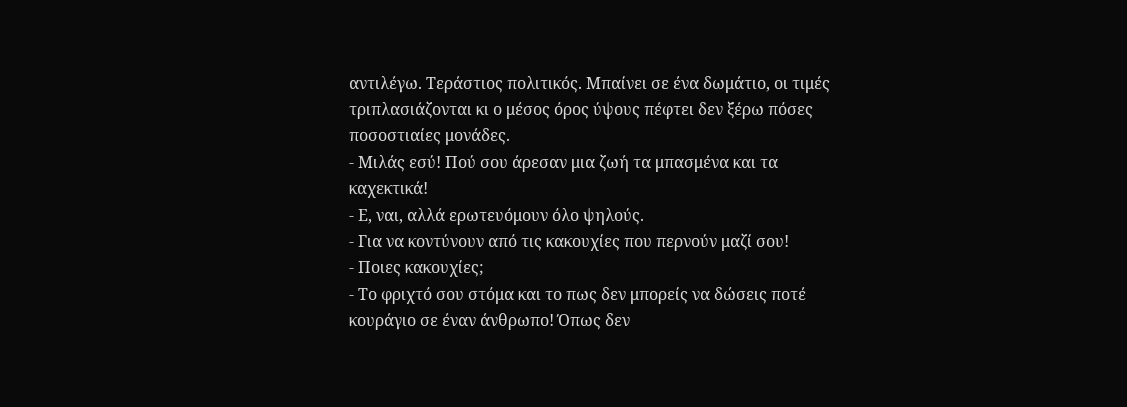αντιλέγω. Τεράστιος πολιτικός. Μπαίνει σε ένα δωμάτιο, οι τιμές τριπλασιάζονται κι ο μέσος όρος ύψους πέφτει δεν ξέρω πόσες ποσοστιαίες μονάδες.
- Μιλάς εσύ! Πού σου άρεσαν μια ζωή τα μπασμένα και τα καχεκτικά!
- Ε, ναι, αλλά ερωτευόμουν όλο ψηλούς.
- Για να κοντύνουν από τις κακουχίες που περνούν μαζί σου!
- Ποιες κακουχίες;
- Το φριχτό σου στόμα και το πως δεν μπορείς να δώσεις ποτέ κουράγιο σε έναν άνθρωπο! Όπως δεν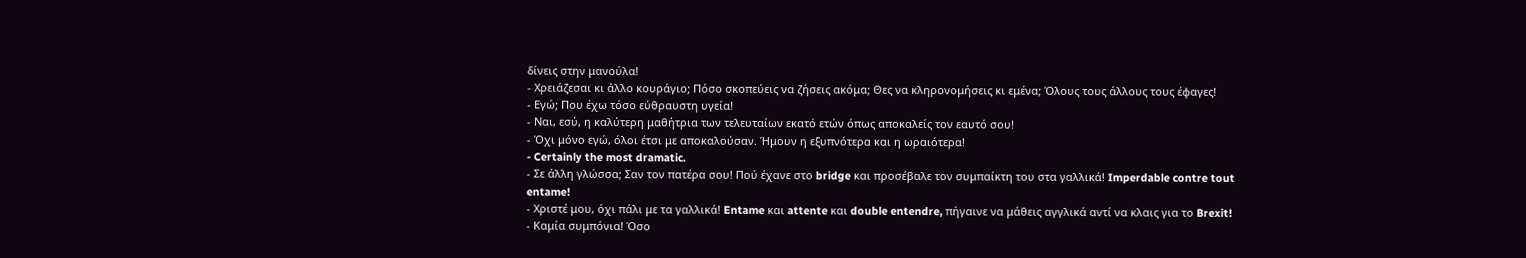δίνεις στην μανούλα!
- Χρειάζεσαι κι άλλο κουράγιο; Πόσο σκοπεύεις να ζήσεις ακόμα; Θες να κληρονομήσεις κι εμένα; Όλους τους άλλους τους έφαγες!
- Εγώ; Που έχω τόσο εύθραυστη υγεία!
- Ναι, εσύ, η καλύτερη μαθήτρια των τελευταίων εκατό ετών όπως αποκαλείς τον εαυτό σου!
- Όχι μόνο εγώ, όλοι έτσι με αποκαλούσαν. Ήμουν η εξυπνότερα και η ωραιότερα!
- Certainly the most dramatic.
- Σε άλλη γλώσσα; Σαν τον πατέρα σου! Πού έχανε στο bridge και προσέβαλε τον συμπαίκτη του στα γαλλικά! Imperdable contre tout entame!
- Χριστέ μου, όχι πάλι με τα γαλλικά! Entame και attente και double entendre, πήγαινε να μάθεις αγγλικά αντί να κλαις για το Brexit!
- Καμία συμπόνια! Όσο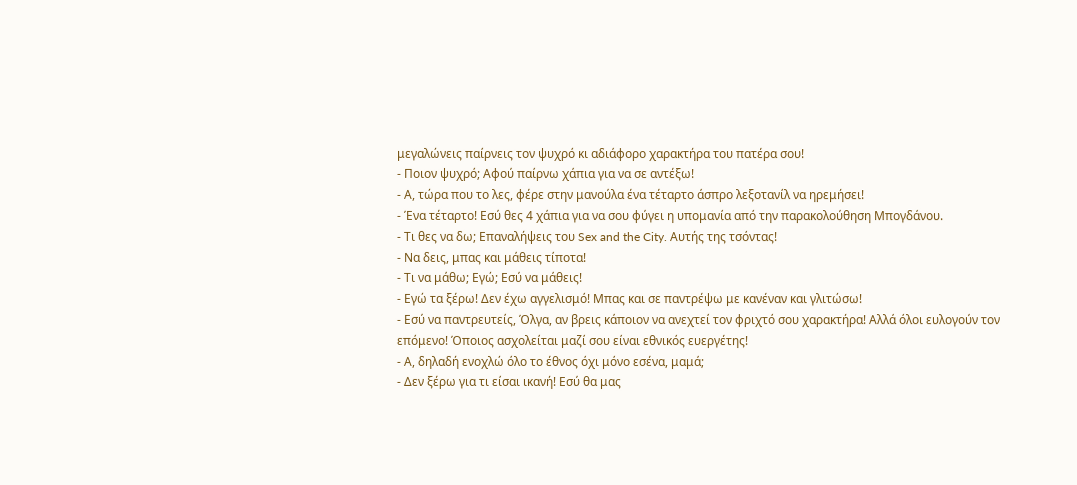μεγαλώνεις παίρνεις τον ψυχρό κι αδιάφορο χαρακτήρα του πατέρα σου!
- Ποιον ψυχρό; Αφού παίρνω χάπια για να σε αντέξω!
- Α, τώρα που το λες, φέρε στην μανούλα ένα τέταρτο άσπρο λεξοτανίλ να ηρεμήσει!
- Ένα τέταρτο! Εσύ θες 4 χάπια για να σου φύγει η υπομανία από την παρακολούθηση Μπογδάνου.
- Τι θες να δω; Επαναλήψεις του Sex and the City. Αυτής της τσόντας!
- Να δεις, μπας και μάθεις τίποτα!
- Τι να μάθω; Εγώ; Εσύ να μάθεις!
- Εγώ τα ξέρω! Δεν έχω αγγελισμό! Μπας και σε παντρέψω με κανέναν και γλιτώσω!
- Εσύ να παντρευτείς, Όλγα, αν βρεις κάποιον να ανεχτεί τον φριχτό σου χαρακτήρα! Αλλά όλοι ευλογούν τον επόμενο! Όποιος ασχολείται μαζί σου είναι εθνικός ευεργέτης!
- Α, δηλαδή ενοχλώ όλο το έθνος όχι μόνο εσένα, μαμά;
- Δεν ξέρω για τι είσαι ικανή! Εσύ θα μας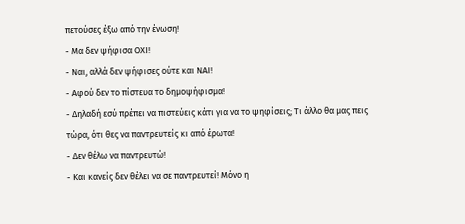πετούσες έξω από την ένωση!
- Μα δεν ψήφισα ΟΧΙ!
- Ναι, αλλά δεν ψήφισες ούτε και ΝΑΙ!
- Αφού δεν το πίστευα το δημοψήφισμα!
- Δηλαδή εσύ πρέπει να πιστεύεις κάτι για να το ψηφίσεις; Τι άλλο θα μας πεις τώρα, ότι θες να παντρευτείς κι από έρωτα!
- Δεν θέλω να παντρευτώ!
- Και κανείς δεν θέλει να σε παντρευτεί! Μόνο η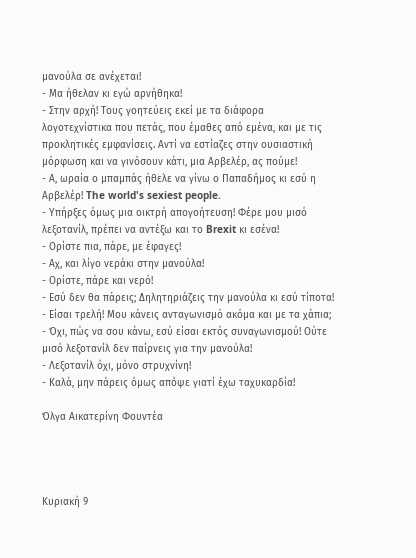μανούλα σε ανέχεται!
- Μα ήθελαν κι εγώ αρνήθηκα!
- Στην αρχή! Τους γοητεύεις εκεί με τα διάφορα λογοτεχνίστικα που πετάς, που έμαθες από εμένα, και με τις προκλητικές εμφανίσεις. Αντί να εστίαζες στην ουσιαστική μόρφωση και να γινόσουν κάτι, μια Αρβελέρ, ας πούμε!
- Α, ωραία ο μπαμπάς ήθελε να γίνω ο Παπαδήμος κι εσύ η Αρβελέρ! The world's sexiest people.
- Υπήρξες όμως μια οικτρή απογοήτευση! Φέρε μου μισό λεξοτανίλ, πρέπει να αντέξω και το Brexit κι εσένα!
- Ορίστε πια, πάρε, με έφαγες!
- Αχ, και λίγο νεράκι στην μανούλα!
- Ορίστε, πάρε και νερό!
- Εσύ δεν θα πάρεις; Δηλητηριάζεις την μανούλα κι εσύ τίποτα!
- Είσαι τρελή! Μου κάνεις ανταγωνισμό ακόμα και με τα χάπια;
- Όχι, πώς να σου κάνω, εσύ είσαι εκτός συναγωνισμού! Ούτε μισό λεξοτανίλ δεν παίρνεις για την μανούλα!
- Λεξοτανίλ όχι, μόνο στρυχνίνη!
- Καλά, μην πάρεις όμως απόψε γιατί έχω ταχυκαρδία!

Όλγα Αικατερίνη Φουντέα




Κυριακή 9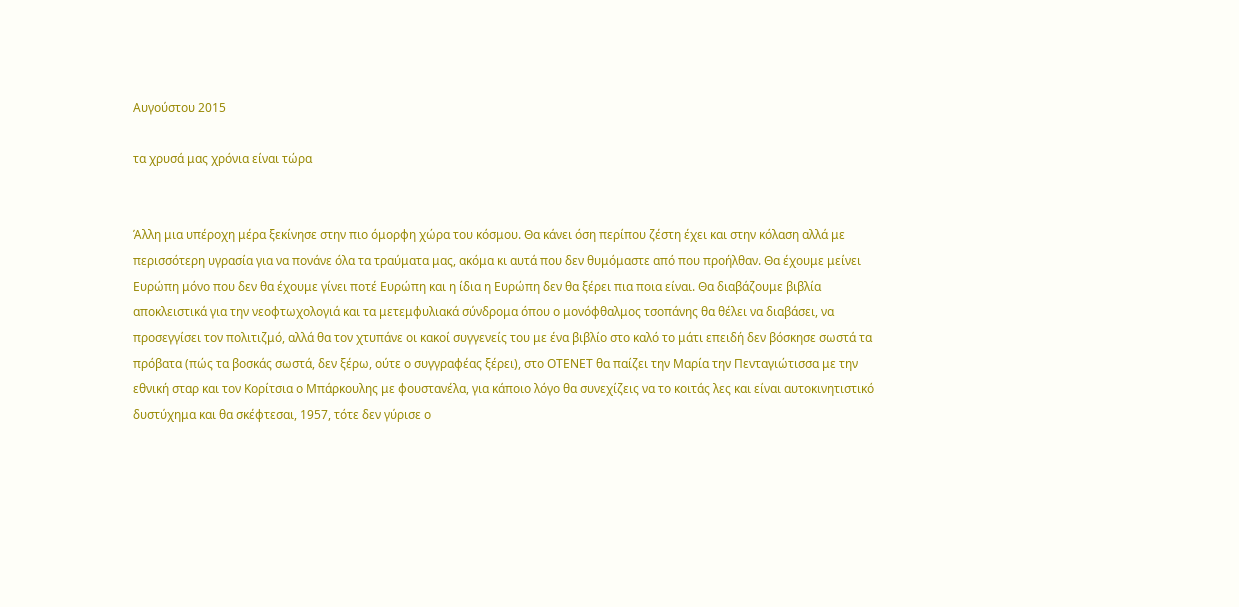Αυγούστου 2015

τα χρυσά μας χρόνια είναι τώρα


Άλλη μια υπέροχη μέρα ξεκίνησε στην πιο όμορφη χώρα του κόσμου. Θα κάνει όση περίπου ζέστη έχει και στην κόλαση αλλά με περισσότερη υγρασία για να πονάνε όλα τα τραύματα μας, ακόμα κι αυτά που δεν θυμόμαστε από που προήλθαν. Θα έχουμε μείνει Ευρώπη μόνο που δεν θα έχουμε γίνει ποτέ Ευρώπη και η ίδια η Ευρώπη δεν θα ξέρει πια ποια είναι. Θα διαβάζουμε βιβλία αποκλειστικά για την νεοφτωχολογιά και τα μετεμφυλιακά σύνδρομα όπου ο μονόφθαλμος τσοπάνης θα θέλει να διαβάσει, να προσεγγίσει τον πολιτιζμό, αλλά θα τον χτυπάνε οι κακοί συγγενείς του με ένα βιβλίο στο καλό το μάτι επειδή δεν βόσκησε σωστά τα πρόβατα (πώς τα βοσκάς σωστά, δεν ξέρω, ούτε ο συγγραφέας ξέρει), στο ΟΤΕΝΕΤ θα παίζει την Μαρία την Πενταγιώτισσα με την εθνική σταρ και τον Κορίτσια ο Μπάρκουλης με φουστανέλα, για κάποιο λόγο θα συνεχίζεις να το κοιτάς λες και είναι αυτοκινητιστικό δυστύχημα και θα σκέφτεσαι, 1957, τότε δεν γύρισε ο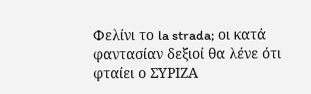Φελίνι το la strada; οι κατά φαντασίαν δεξιοί θα λένε ότι φταίει ο ΣΥΡΙΖΑ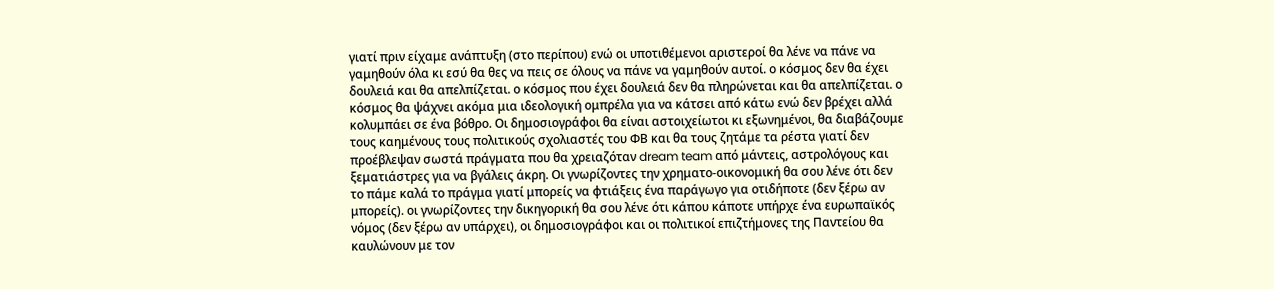γιατί πριν είχαμε ανάπτυξη (στο περίπου) ενώ οι υποτιθέμενοι αριστεροί θα λένε να πάνε να γαμηθούν όλα κι εσύ θα θες να πεις σε όλους να πάνε να γαμηθούν αυτοί. ο κόσμος δεν θα έχει δουλειά και θα απελπίζεται. ο κόσμος που έχει δουλειά δεν θα πληρώνεται και θα απελπίζεται. ο κόσμος θα ψάχνει ακόμα μια ιδεολογική ομπρέλα για να κάτσει από κάτω ενώ δεν βρέχει αλλά κολυμπάει σε ένα βόθρο. Οι δημοσιογράφοι θα είναι αστοιχείωτοι κι εξωνημένοι, θα διαβάζουμε τους καημένους τους πολιτικούς σχολιαστές του ΦΒ και θα τους ζητάμε τα ρέστα γιατί δεν προέβλεψαν σωστά πράγματα που θα χρειαζόταν dream team από μάντεις, αστρολόγους και ξεματιάστρες για να βγάλεις άκρη. Οι γνωρίζοντες την χρηματο-οικονομική θα σου λένε ότι δεν το πάμε καλά το πράγμα γιατί μπορείς να φτιάξεις ένα παράγωγο για οτιδήποτε (δεν ξέρω αν μπορείς). οι γνωρίζοντες την δικηγορική θα σου λένε ότι κάπου κάποτε υπήρχε ένα ευρωπαϊκός νόμος (δεν ξέρω αν υπάρχει), οι δημοσιογράφοι και οι πολιτικοί επιζτήμονες της Παντείου θα καυλώνουν με τον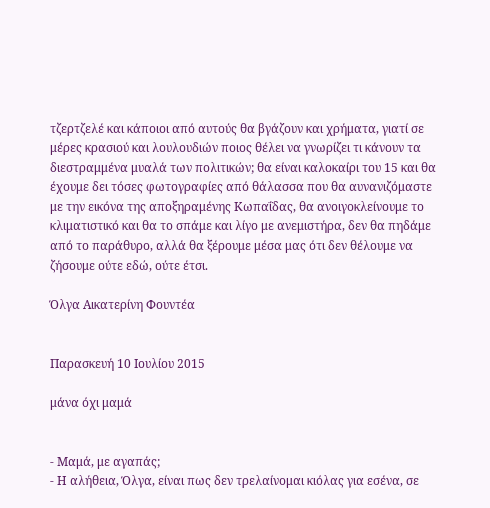τζερτζελέ και κάποιοι από αυτούς θα βγάζουν και χρήματα, γιατί σε μέρες κρασιού και λουλουδιών ποιος θέλει να γνωρίζει τι κάνουν τα διεστραμμένα μυαλά των πολιτικών; θα είναι καλοκαίρι του 15 και θα έχουμε δει τόσες φωτογραφίες από θάλασσα που θα αυνανιζόμαστε με την εικόνα της αποξηραμένης Κωπαΐδας, θα ανοιγοκλείνουμε το κλιματιστικό και θα το σπάμε και λίγο με ανεμιστήρα, δεν θα πηδάμε από το παράθυρο, αλλά θα ξέρουμε μέσα μας ότι δεν θέλουμε να ζήσουμε ούτε εδώ, ούτε έτσι.

Όλγα Αικατερίνη Φουντέα


Παρασκευή 10 Ιουλίου 2015

μάνα όχι μαμά


- Μαμά, με αγαπάς;
- Η αλήθεια, Όλγα, είναι πως δεν τρελαίνομαι κιόλας για εσένα, σε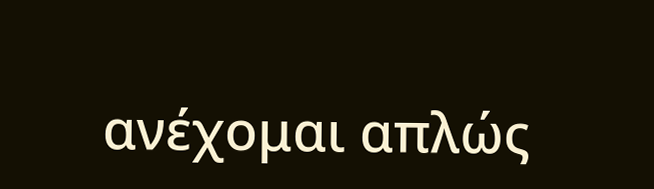ανέχομαι απλώς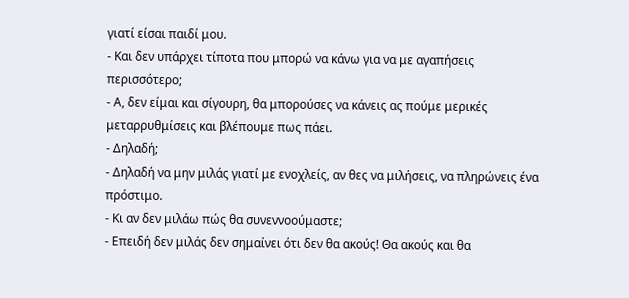γιατί είσαι παιδί μου.
- Και δεν υπάρχει τίποτα που μπορώ να κάνω για να με αγαπήσεις περισσότερο;
- Α, δεν είμαι και σίγουρη, θα μπορούσες να κάνεις ας πούμε μερικές μεταρρυθμίσεις και βλέπουμε πως πάει.
- Δηλαδή;
- Δηλαδή να μην μιλάς γιατί με ενοχλείς, αν θες να μιλήσεις, να πληρώνεις ένα πρόστιμο.
- Κι αν δεν μιλάω πώς θα συνεννοούμαστε;
- Επειδή δεν μιλάς δεν σημαίνει ότι δεν θα ακούς! Θα ακούς και θα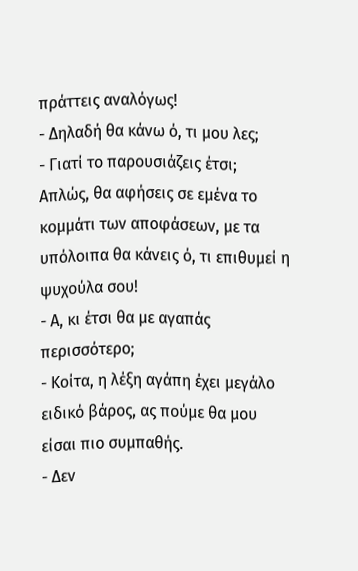πράττεις αναλόγως!
- Δηλαδή θα κάνω ό, τι μου λες;
- Γιατί το παρουσιάζεις έτσι; Απλώς, θα αφήσεις σε εμένα το κομμάτι των αποφάσεων, με τα υπόλοιπα θα κάνεις ό, τι επιθυμεί η ψυχούλα σου!
- Α, κι έτσι θα με αγαπάς περισσότερο;
- Κοίτα, η λέξη αγάπη έχει μεγάλο ειδικό βάρος, ας πούμε θα μου είσαι πιο συμπαθής.
- Δεν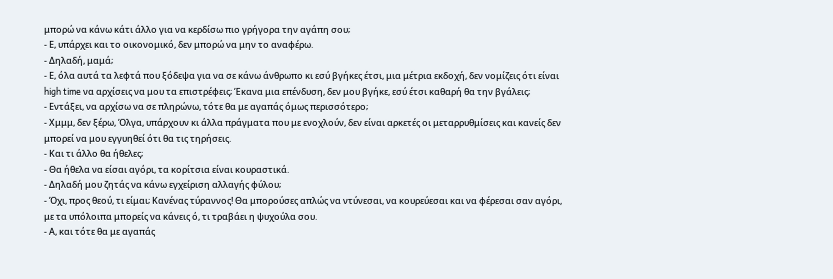μπορώ να κάνω κάτι άλλο για να κερδίσω πιο γρήγορα την αγάπη σου;
- Ε, υπάρχει και το οικονομικό, δεν μπορώ να μην το αναφέρω.
- Δηλαδή, μαμά;
- Ε, όλα αυτά τα λεφτά που ξόδεψα για να σε κάνω άνθρωπο κι εσύ βγήκες έτσι, μια μέτρια εκδοχή, δεν νομίζεις ότι είναι high time να αρχίσεις να μου τα επιστρέφεις; Έκανα μια επένδυση, δεν μου βγήκε, εσύ έτσι καθαρή θα την βγάλεις;
- Εντάξει, να αρχίσω να σε πληρώνω, τότε θα με αγαπάς όμως περισσότερο;
- Χμμμ, δεν ξέρω, Όλγα, υπάρχουν κι άλλα πράγματα που με ενοχλούν, δεν είναι αρκετές οι μεταρρυθμίσεις και κανείς δεν μπορεί να μου εγγυηθεί ότι θα τις τηρήσεις.
- Και τι άλλο θα ήθελες;
- Θα ήθελα να είσαι αγόρι, τα κορίτσια είναι κουραστικά.
- Δηλαδή μου ζητάς να κάνω εγχείριση αλλαγής φύλου;
- Όχι, προς θεού, τι είμαι; Κανένας τύραννος! Θα μπορούσες απλώς να ντύνεσαι, να κουρεύεσαι και να φέρεσαι σαν αγόρι, με τα υπόλοιπα μπορείς να κάνεις ό, τι τραβάει η ψυχούλα σου.
- Α, και τότε θα με αγαπάς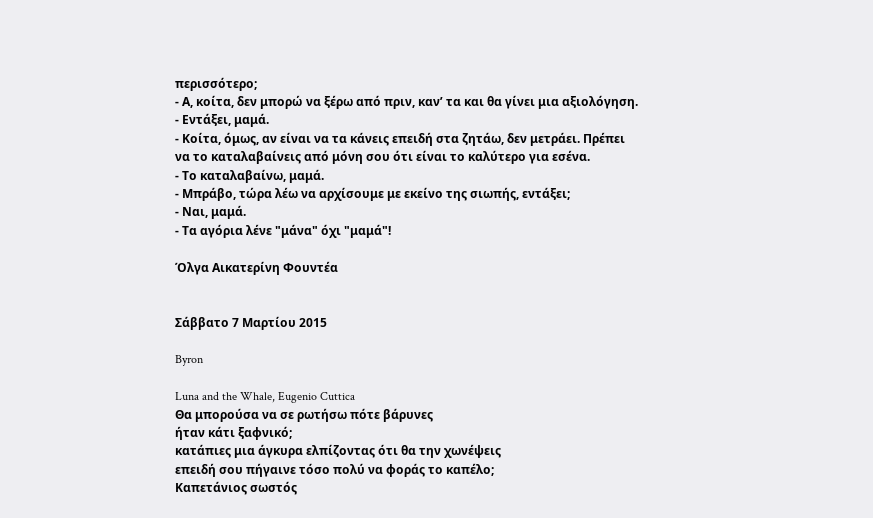περισσότερο;
- Α, κοίτα, δεν μπορώ να ξέρω από πριν, καν’ τα και θα γίνει μια αξιολόγηση.
- Εντάξει, μαμά.
- Κοίτα, όμως, αν είναι να τα κάνεις επειδή στα ζητάω, δεν μετράει. Πρέπει να το καταλαβαίνεις από μόνη σου ότι είναι το καλύτερο για εσένα.
- Το καταλαβαίνω, μαμά.
- Μπράβο, τώρα λέω να αρχίσουμε με εκείνο της σιωπής, εντάξει;
- Ναι, μαμά.
- Τα αγόρια λένε "μάνα" όχι "μαμά"!

Όλγα Αικατερίνη Φουντέα


Σάββατο 7 Μαρτίου 2015

Byron

Luna and the Whale, Eugenio Cuttica
Θα μπορούσα να σε ρωτήσω πότε βάρυνες
ήταν κάτι ξαφνικό;
κατάπιες μια άγκυρα ελπίζοντας ότι θα την χωνέψεις
επειδή σου πήγαινε τόσο πολύ να φοράς το καπέλο;
Καπετάνιος σωστός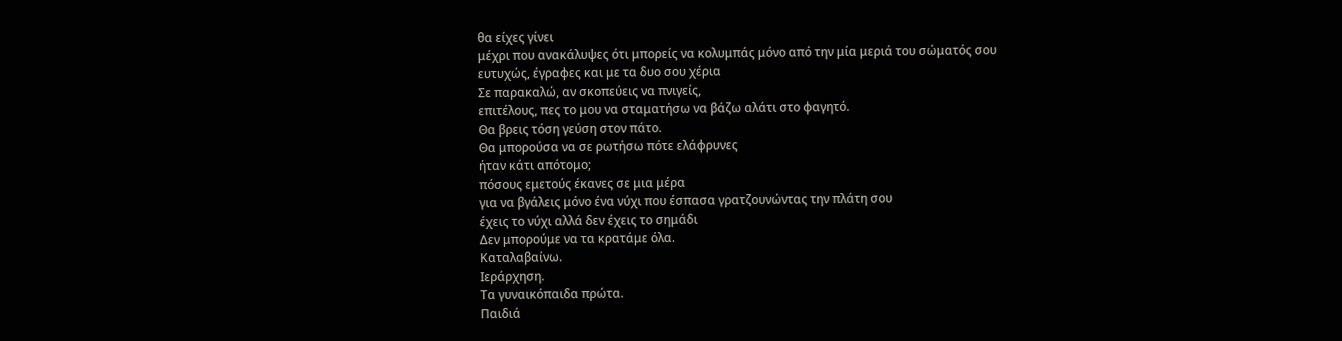θα είχες γίνει
μέχρι που ανακάλυψες ότι μπορείς να κολυμπάς μόνο από την μία μεριά του σώματός σου
ευτυχώς, έγραφες και με τα δυο σου χέρια
Σε παρακαλώ, αν σκοπεύεις να πνιγείς,
επιτέλους, πες το μου να σταματήσω να βάζω αλάτι στο φαγητό.
Θα βρεις τόση γεύση στον πάτο.
Θα μπορούσα να σε ρωτήσω πότε ελάφρυνες
ήταν κάτι απότομο;
πόσους εμετούς έκανες σε μια μέρα
για να βγάλεις μόνο ένα νύχι που έσπασα γρατζουνώντας την πλάτη σου
έχεις το νύχι αλλά δεν έχεις το σημάδι
Δεν μπορούμε να τα κρατάμε όλα.
Καταλαβαίνω.
Ιεράρχηση.
Τα γυναικόπαιδα πρώτα.
Παιδιά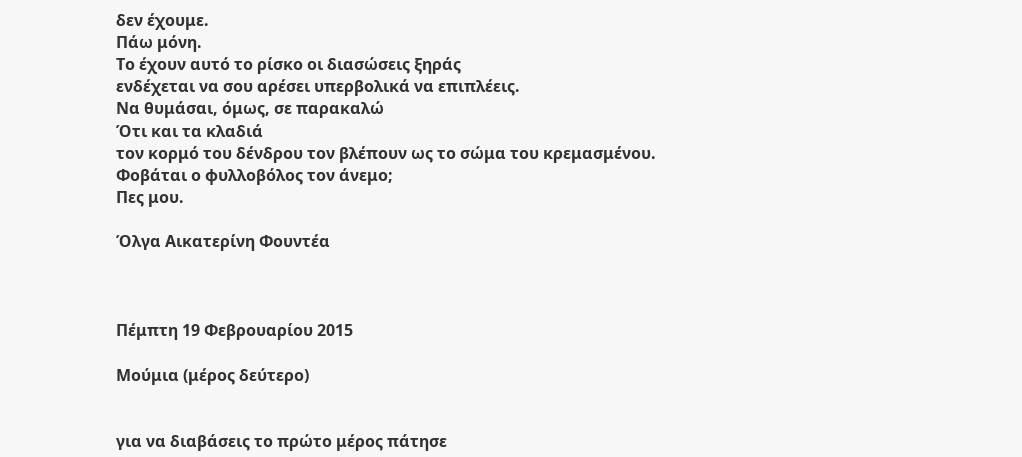δεν έχουμε.
Πάω μόνη.
Το έχουν αυτό το ρίσκο οι διασώσεις ξηράς
ενδέχεται να σου αρέσει υπερβολικά να επιπλέεις.
Να θυμάσαι, όμως, σε παρακαλώ
Ότι και τα κλαδιά
τον κορμό του δένδρου τον βλέπουν ως το σώμα του κρεμασμένου.
Φοβάται ο φυλλοβόλος τον άνεμο;
Πες μου.

Όλγα Αικατερίνη Φουντέα



Πέμπτη 19 Φεβρουαρίου 2015

Μούμια (μέρος δεύτερο)


για να διαβάσεις το πρώτο μέρος πάτησε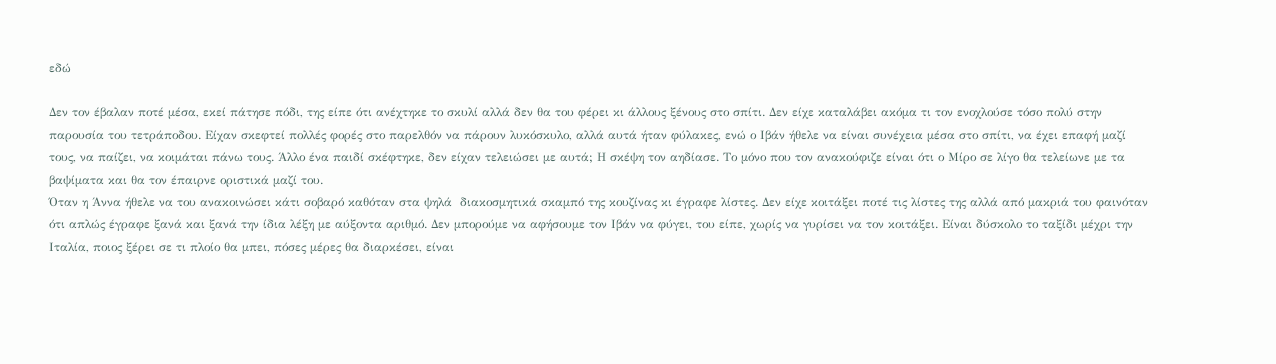εδώ

Δεν τον έβαλαν ποτέ μέσα, εκεί πάτησε πόδι, της είπε ότι ανέχτηκε το σκυλί αλλά δεν θα του φέρει κι άλλους ξένους στο σπίτι. Δεν είχε καταλάβει ακόμα τι τον ενοχλούσε τόσο πολύ στην παρουσία του τετράποδου. Είχαν σκεφτεί πολλές φορές στο παρελθόν να πάρουν λυκόσκυλο, αλλά αυτά ήταν φύλακες, ενώ ο Ιβάν ήθελε να είναι συνέχεια μέσα στο σπίτι, να έχει επαφή μαζί τους, να παίζει, να κοιμάται πάνω τους. Άλλο ένα παιδί σκέφτηκε, δεν είχαν τελειώσει με αυτά; Η σκέψη τον αηδίασε. Το μόνο που τον ανακούφιζε είναι ότι ο Μίρο σε λίγο θα τελείωνε με τα βαψίματα και θα τον έπαιρνε οριστικά μαζί του.
Όταν η Άννα ήθελε να του ανακοινώσει κάτι σοβαρό καθόταν στα ψηλά  διακοσμητικά σκαμπό της κουζίνας κι έγραφε λίστες. Δεν είχε κοιτάξει ποτέ τις λίστες της αλλά από μακριά του φαινόταν ότι απλώς έγραφε ξανά και ξανά την ίδια λέξη με αύξοντα αριθμό. Δεν μπορούμε να αφήσουμε τον Ιβάν να φύγει, του είπε, χωρίς να γυρίσει να τον κοιτάξει. Είναι δύσκολο το ταξίδι μέχρι την Ιταλία, ποιος ξέρει σε τι πλοίο θα μπει, πόσες μέρες θα διαρκέσει, είναι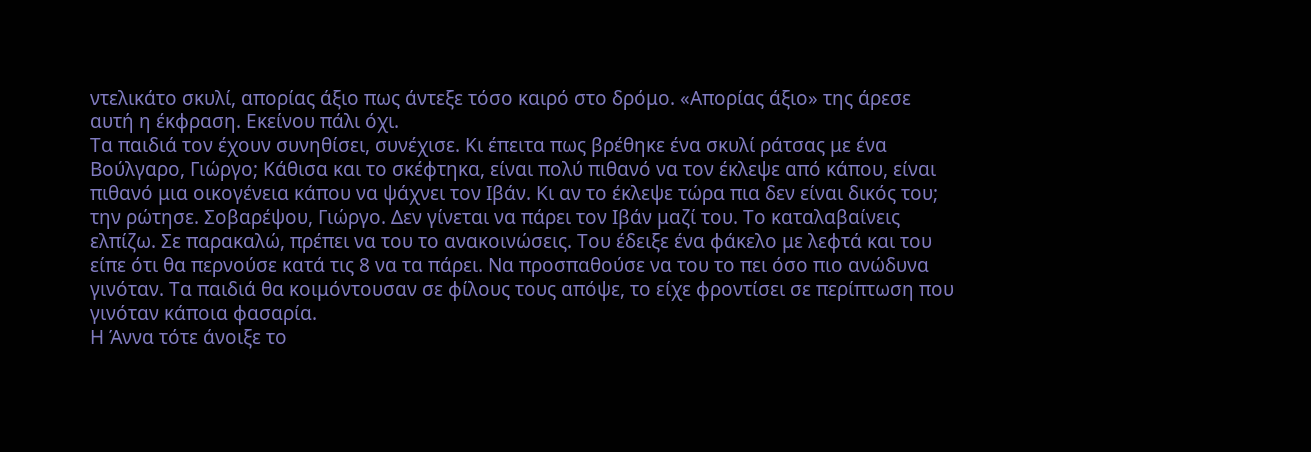ντελικάτο σκυλί, απορίας άξιο πως άντεξε τόσο καιρό στο δρόμο. «Απορίας άξιο» της άρεσε αυτή η έκφραση. Εκείνου πάλι όχι.
Τα παιδιά τον έχουν συνηθίσει, συνέχισε. Κι έπειτα πως βρέθηκε ένα σκυλί ράτσας με ένα Βούλγαρο, Γιώργο; Κάθισα και το σκέφτηκα, είναι πολύ πιθανό να τον έκλεψε από κάπου, είναι πιθανό μια οικογένεια κάπου να ψάχνει τον Ιβάν. Κι αν το έκλεψε τώρα πια δεν είναι δικός του; την ρώτησε. Σοβαρέψου, Γιώργο. Δεν γίνεται να πάρει τον Ιβάν μαζί του. Το καταλαβαίνεις ελπίζω. Σε παρακαλώ, πρέπει να του το ανακοινώσεις. Του έδειξε ένα φάκελο με λεφτά και του είπε ότι θα περνούσε κατά τις 8 να τα πάρει. Να προσπαθούσε να του το πει όσο πιο ανώδυνα γινόταν. Τα παιδιά θα κοιμόντουσαν σε φίλους τους απόψε, το είχε φροντίσει σε περίπτωση που γινόταν κάποια φασαρία.
Η Άννα τότε άνοιξε το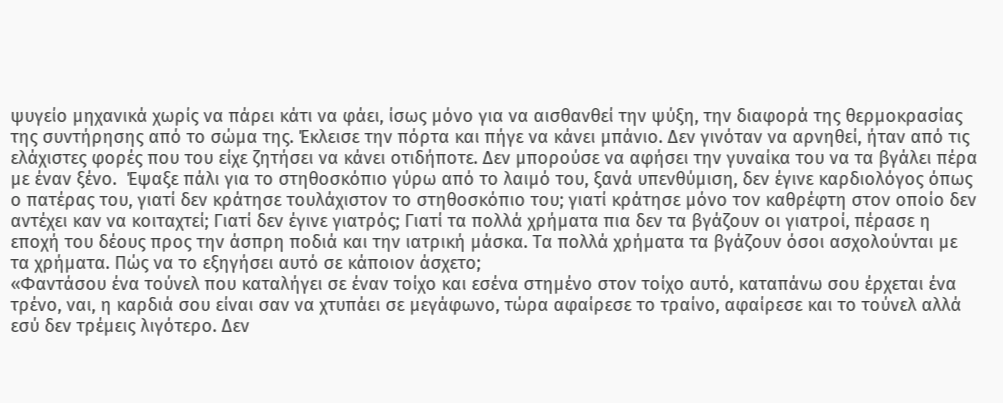ψυγείο μηχανικά χωρίς να πάρει κάτι να φάει, ίσως μόνο για να αισθανθεί την ψύξη, την διαφορά της θερμοκρασίας της συντήρησης από το σώμα της. Έκλεισε την πόρτα και πήγε να κάνει μπάνιο. Δεν γινόταν να αρνηθεί, ήταν από τις ελάχιστες φορές που του είχε ζητήσει να κάνει οτιδήποτε. Δεν μπορούσε να αφήσει την γυναίκα του να τα βγάλει πέρα με έναν ξένο.  Έψαξε πάλι για το στηθοσκόπιο γύρω από το λαιμό του, ξανά υπενθύμιση, δεν έγινε καρδιολόγος όπως ο πατέρας του, γιατί δεν κράτησε τουλάχιστον το στηθοσκόπιο του; γιατί κράτησε μόνο τον καθρέφτη στον οποίο δεν αντέχει καν να κοιταχτεί; Γιατί δεν έγινε γιατρός; Γιατί τα πολλά χρήματα πια δεν τα βγάζουν οι γιατροί, πέρασε η εποχή του δέους προς την άσπρη ποδιά και την ιατρική μάσκα. Τα πολλά χρήματα τα βγάζουν όσοι ασχολούνται με τα χρήματα. Πώς να το εξηγήσει αυτό σε κάποιον άσχετο;
«Φαντάσου ένα τούνελ που καταλήγει σε έναν τοίχο και εσένα στημένο στον τοίχο αυτό, καταπάνω σου έρχεται ένα τρένο, ναι, η καρδιά σου είναι σαν να χτυπάει σε μεγάφωνο, τώρα αφαίρεσε το τραίνο, αφαίρεσε και το τούνελ αλλά εσύ δεν τρέμεις λιγότερο. Δεν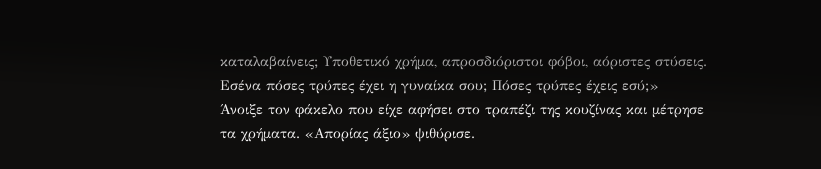καταλαβαίνεις; Υποθετικό χρήμα, απροσδιόριστοι φόβοι, αόριστες στύσεις. Εσένα πόσες τρύπες έχει η γυναίκα σου; Πόσες τρύπες έχεις εσύ;»
Άνοιξε τον φάκελο που είχε αφήσει στο τραπέζι της κουζίνας και μέτρησε τα χρήματα. «Απορίας άξιο» ψιθύρισε.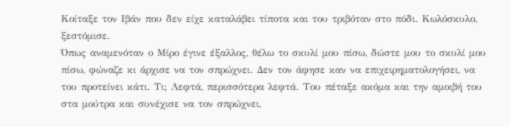Κοίταξε τον Ιβάν που δεν είχε καταλάβει τίποτα και του τριβόταν στο πόδι. Κωλόσκυλο, ξεστόμισε.
Όπως αναμενόταν ο Μίρο έγινε έξαλλος, θέλω το σκυλί μου πίσω, δώστε μου το σκυλί μου πίσω, φώναζε κι άρχισε να τον σπρώχνει. Δεν τον άφησε καν να επιχειρηματολογήσει, να του προτείνει κάτι. Τι; Λεφτά, περισσότερα λεφτά. Του πέταξε ακόμα και την αμοιβή του στα μούτρα και συνέχισε να τον σπρώχνει,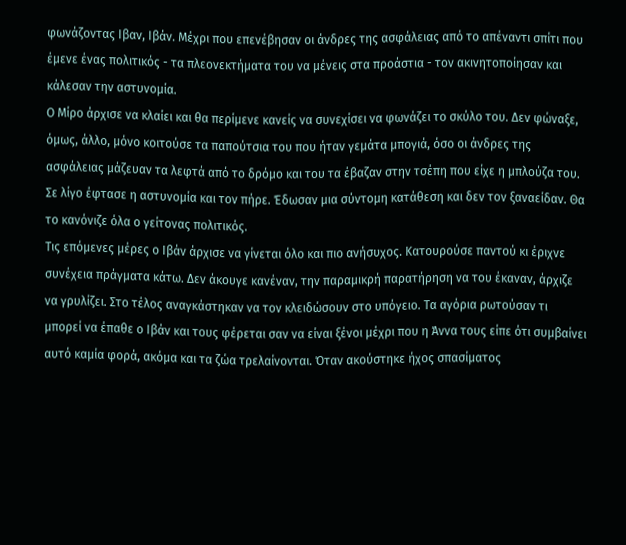φωνάζοντας Ιβαν, Ιβάν. Μέχρι που επενέβησαν οι άνδρες της ασφάλειας από το απέναντι σπίτι που έμενε ένας πολιτικός - τα πλεονεκτήματα του να μένεις στα προάστια - τον ακινητοποίησαν και κάλεσαν την αστυνομία.
Ο Μίρο άρχισε να κλαίει και θα περίμενε κανείς να συνεχίσει να φωνάζει το σκύλο του. Δεν φώναξε, όμως, άλλο, μόνο κοιτούσε τα παπούτσια του που ήταν γεμάτα μπογιά, όσο οι άνδρες της ασφάλειας μάζευαν τα λεφτά από το δρόμο και του τα έβαζαν στην τσέπη που είχε η μπλούζα του. Σε λίγο έφτασε η αστυνομία και τον πήρε. Έδωσαν μια σύντομη κατάθεση και δεν τον ξαναείδαν. Θα το κανόνιζε όλα ο γείτονας πολιτικός.
Τις επόμενες μέρες ο Ιβάν άρχισε να γίνεται όλο και πιο ανήσυχος. Κατουρούσε παντού κι έριχνε συνέχεια πράγματα κάτω. Δεν άκουγε κανέναν, την παραμικρή παρατήρηση να του έκαναν, άρχιζε να γρυλίζει. Στο τέλος αναγκάστηκαν να τον κλειδώσουν στο υπόγειο. Τα αγόρια ρωτούσαν τι μπορεί να έπαθε ο Ιβάν και τους φέρεται σαν να είναι ξένοι μέχρι που η Άννα τους είπε ότι συμβαίνει αυτό καμία φορά, ακόμα και τα ζώα τρελαίνονται. Όταν ακούστηκε ήχος σπασίματος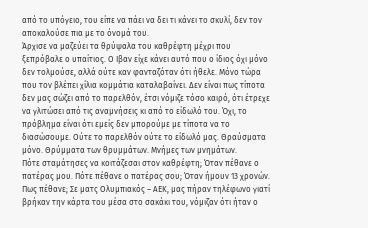από το υπόγειο, του είπε να πάει να δει τι κάνει το σκυλί, δεν τον αποκαλούσε πια με το όνομά του.
Άρχισε να μαζεύει τα θρύψαλα του καθρέφτη μέχρι που ξεπρόβαλε ο υπαίτιος. Ο Ιβαν είχε κάνει αυτό που ο ίδιος όχι μόνο δεν τολμούσε, αλλά ούτε καν φανταζόταν ότι ήθελε. Μόνο τώρα που τον βλέπει χίλια κομμάτια καταλαβαίνει. Δεν είναι πως τίποτα δεν μας σώζει από το παρελθόν, έτσι νόμιζε τόσο καιρό, ότι έτρεχε να γλιτώσει από τις αναμνήσεις κι από το είδωλό του. Όχι, το πρόβλημα είναι ότι εμείς δεν μπορούμε με τίποτα να το διασώσουμε. Ούτε το παρελθόν ούτε το είδωλό μας. Θραύσματα μόνο. Θρύμματα των θρυμμάτων. Μνήμες των μνημάτων.
Πότε σταμάτησες να κοιτάζεσαι στον καθρέφτη; Όταν πέθανε ο πατέρας μου. Πότε πέθανε ο πατέρας σου; Όταν ήμουν 13 χρονών. Πως πέθανε; Σε ματς Ολυμπιακός – ΑΕΚ, μας πήραν τηλέφωνο γιατί βρήκαν την κάρτα του μέσα στο σακάκι του, νόμιζαν ότι ήταν ο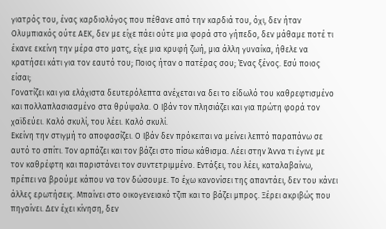γιατρός του, ένας καρδιολόγος που πέθανε από την καρδιά του, όχι, δεν ήταν Ολυμπιακός ούτε ΑΕΚ, δεν με είχε πάει ούτε μια φορά στο γήπεδο, δεν μάθαμε ποτέ τι έκανε εκείνη την μέρα στο ματς, είχε μια κρυφή ζωή, μια άλλη γυναίκα, ήθελε να κρατήσει κάτι για τον εαυτό του; Ποιος ήταν ο πατέρας σου; Ένας ξένος. Εσύ ποιος είσαι;
Γονατίζει και για ελάχιστα δευτερόλεπτα ανέχεται να δει το είδωλό του καθρεφτισμένο και πολλαπλασιασμένο στα θρύψαλα. Ο Ιβάν τον πλησιάζει και για πρώτη φορά τον χαϊδεύει. Καλό σκυλί, του λέει. Καλό σκυλί.
Εκείνη την στιγμή το αποφασίζει. Ο Ιβάν δεν πρόκειται να μείνει λεπτό παραπάνω σε αυτό το σπίτι. Τον αρπάζει και τον βάζει στο πίσω κάθισμα. Λέει στην Άννα τι έγινε με τον καθρέφτη και παριστάνει τον συντετριμμένο. Εντάξει, του λέει, καταλαβαίνω, πρέπει να βρούμε κάπου να τον δώσουμε. Το έχω κανονίσει της απαντάει, δεν του κάνει άλλες ερωτήσεις. Μπαίνει στο οικογενειακό τζιπ και το βάζει μπρος. Ξέρει ακριβώς που πηγαίνει. Δεν έχει κίνηση, δεν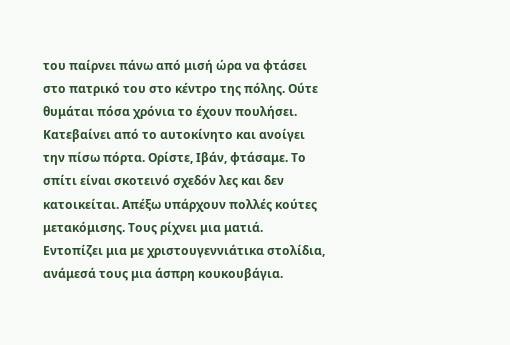του παίρνει πάνω από μισή ώρα να φτάσει στο πατρικό του στο κέντρο της πόλης. Ούτε θυμάται πόσα χρόνια το έχουν πουλήσει. Κατεβαίνει από το αυτοκίνητο και ανοίγει την πίσω πόρτα. Ορίστε, Ιβάν, φτάσαμε. Το σπίτι είναι σκοτεινό σχεδόν λες και δεν κατοικείται. Απέξω υπάρχουν πολλές κούτες μετακόμισης. Τους ρίχνει μια ματιά.  Εντοπίζει μια με χριστουγεννιάτικα στολίδια, ανάμεσά τους μια άσπρη κουκουβάγια.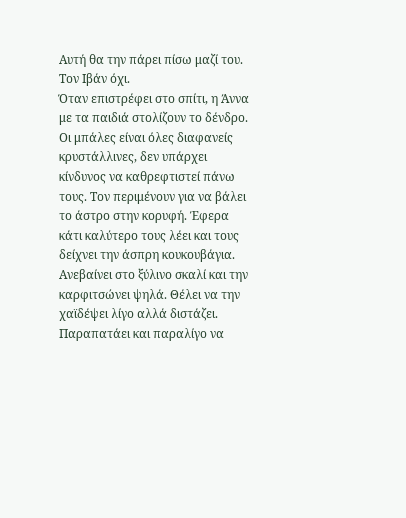Αυτή θα την πάρει πίσω μαζί του. Τον Ιβάν όχι.
Όταν επιστρέφει στο σπίτι, η Άννα με τα παιδιά στολίζουν το δένδρο.  Οι μπάλες είναι όλες διαφανείς κρυστάλλινες, δεν υπάρχει κίνδυνος να καθρεφτιστεί πάνω τους. Τον περιμένουν για να βάλει το άστρο στην κορυφή. Έφερα κάτι καλύτερο τους λέει και τους δείχνει την άσπρη κουκουβάγια. Ανεβαίνει στο ξύλινο σκαλί και την καρφιτσώνει ψηλά. Θέλει να την χαϊδέψει λίγο αλλά διστάζει. Παραπατάει και παραλίγο να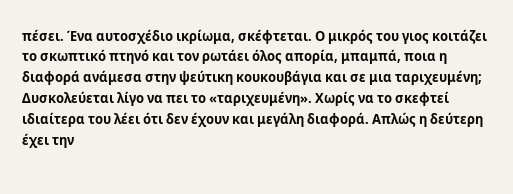πέσει. Ένα αυτοσχέδιο ικρίωμα, σκέφτεται. Ο μικρός του γιος κοιτάζει το σκωπτικό πτηνό και τον ρωτάει όλος απορία, μπαμπά, ποια η διαφορά ανάμεσα στην ψεύτικη κουκουβάγια και σε μια ταριχευμένη; Δυσκολεύεται λίγο να πει το «ταριχευμένη». Χωρίς να το σκεφτεί ιδιαίτερα του λέει ότι δεν έχουν και μεγάλη διαφορά. Απλώς η δεύτερη έχει την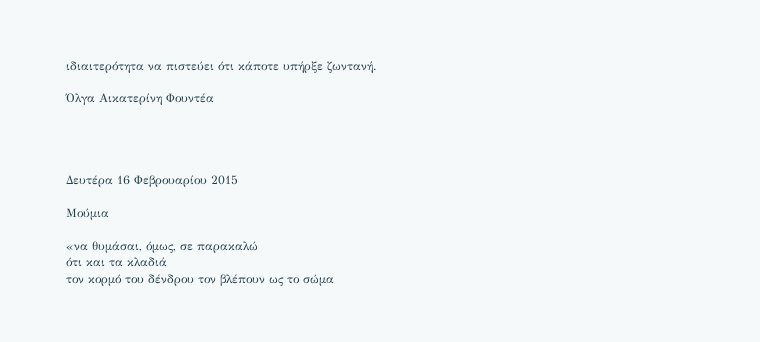ιδιαιτερότητα να πιστεύει ότι κάποτε υπήρξε ζωντανή.

Όλγα Αικατερίνη Φουντέα




Δευτέρα 16 Φεβρουαρίου 2015

Μούμια

«να θυμάσαι, όμως, σε παρακαλώ
ότι και τα κλαδιά
τον κορμό του δένδρου τον βλέπουν ως το σώμα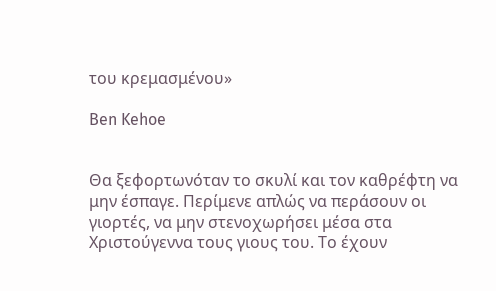του κρεμασμένου»

Ben Kehoe


Θα ξεφορτωνόταν το σκυλί και τον καθρέφτη να μην έσπαγε. Περίμενε απλώς να περάσουν οι γιορτές, να μην στενοχωρήσει μέσα στα Χριστούγεννα τους γιους του. Το έχουν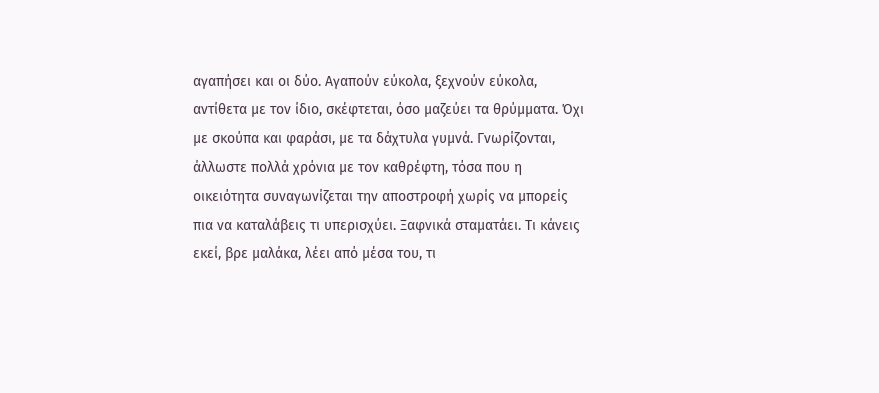αγαπήσει και οι δύο. Αγαπούν εύκολα, ξεχνούν εύκολα, αντίθετα με τον ίδιο, σκέφτεται, όσο μαζεύει τα θρύμματα. Όχι με σκούπα και φαράσι, με τα δάχτυλα γυμνά. Γνωρίζονται, άλλωστε πολλά χρόνια με τον καθρέφτη, τόσα που η οικειότητα συναγωνίζεται την αποστροφή χωρίς να μπορείς πια να καταλάβεις τι υπερισχύει. Ξαφνικά σταματάει. Τι κάνεις εκεί, βρε μαλάκα, λέει από μέσα του, τι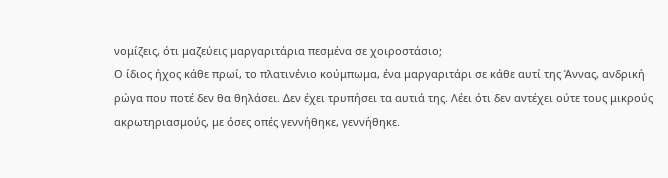νομίζεις, ότι μαζεύεις μαργαριτάρια πεσμένα σε χοιροστάσιο;
Ο ίδιος ήχος κάθε πρωί, το πλατινένιο κούμπωμα, ένα μαργαριτάρι σε κάθε αυτί της Άννας, ανδρική ρώγα που ποτέ δεν θα θηλάσει. Δεν έχει τρυπήσει τα αυτιά της. Λέει ότι δεν αντέχει ούτε τους μικρούς ακρωτηριασμούς, με όσες οπές γεννήθηκε, γεννήθηκε.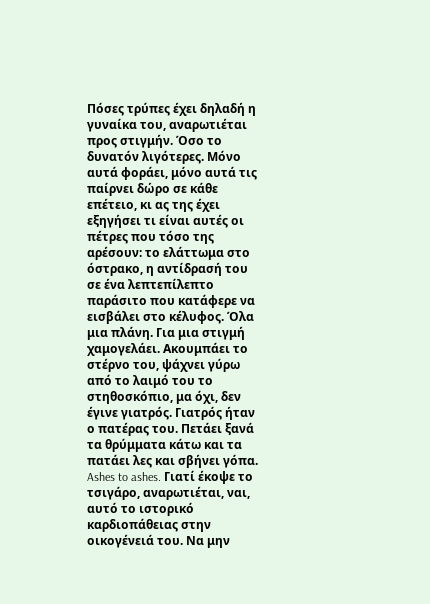Πόσες τρύπες έχει δηλαδή η γυναίκα του, αναρωτιέται προς στιγμήν. Όσο το δυνατόν λιγότερες. Μόνο αυτά φοράει, μόνο αυτά τις παίρνει δώρο σε κάθε επέτειο, κι ας της έχει εξηγήσει τι είναι αυτές οι πέτρες που τόσο της αρέσουν: το ελάττωμα στο όστρακο, η αντίδρασή του σε ένα λεπτεπίλεπτο παράσιτο που κατάφερε να εισβάλει στο κέλυφος. Όλα μια πλάνη. Για μια στιγμή χαμογελάει. Ακουμπάει το στέρνο του, ψάχνει γύρω από το λαιμό του το στηθοσκόπιο, μα όχι, δεν έγινε γιατρός. Γιατρός ήταν ο πατέρας του. Πετάει ξανά τα θρύμματα κάτω και τα πατάει λες και σβήνει γόπα. Ashes to ashes. Γιατί έκοψε το τσιγάρο, αναρωτιέται, ναι, αυτό το ιστορικό καρδιοπάθειας στην οικογένειά του. Να μην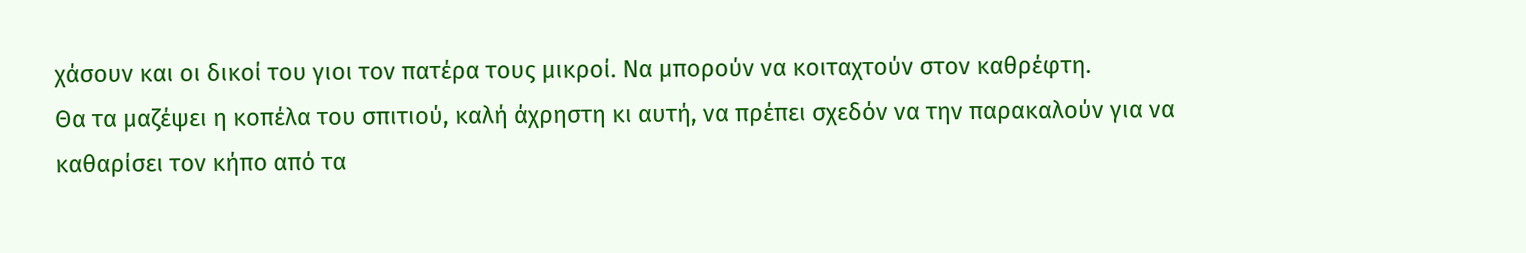χάσουν και οι δικοί του γιοι τον πατέρα τους μικροί. Να μπορούν να κοιταχτούν στον καθρέφτη.
Θα τα μαζέψει η κοπέλα του σπιτιού, καλή άχρηστη κι αυτή, να πρέπει σχεδόν να την παρακαλούν για να καθαρίσει τον κήπο από τα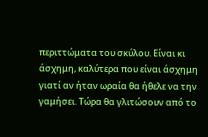περιττώματα του σκύλου. Είναι κι άσχημη, καλύτερα που είναι άσχημη γιατί αν ήταν ωραία θα ήθελε να την γαμήσει. Τώρα θα γλιτώσουν από το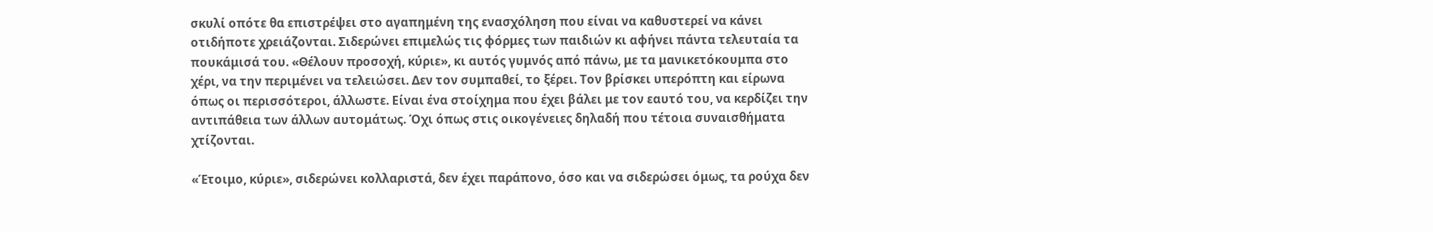σκυλί οπότε θα επιστρέψει στο αγαπημένη της ενασχόληση που είναι να καθυστερεί να κάνει οτιδήποτε χρειάζονται. Σιδερώνει επιμελώς τις φόρμες των παιδιών κι αφήνει πάντα τελευταία τα πουκάμισά του. «Θέλουν προσοχή, κύριε», κι αυτός γυμνός από πάνω, με τα μανικετόκουμπα στο χέρι, να την περιμένει να τελειώσει. Δεν τον συμπαθεί, το ξέρει. Τον βρίσκει υπερόπτη και είρωνα όπως οι περισσότεροι, άλλωστε. Είναι ένα στοίχημα που έχει βάλει με τον εαυτό του, να κερδίζει την αντιπάθεια των άλλων αυτομάτως. Όχι όπως στις οικογένειες δηλαδή που τέτοια συναισθήματα χτίζονται.

«Έτοιμο, κύριε», σιδερώνει κολλαριστά, δεν έχει παράπονο, όσο και να σιδερώσει όμως, τα ρούχα δεν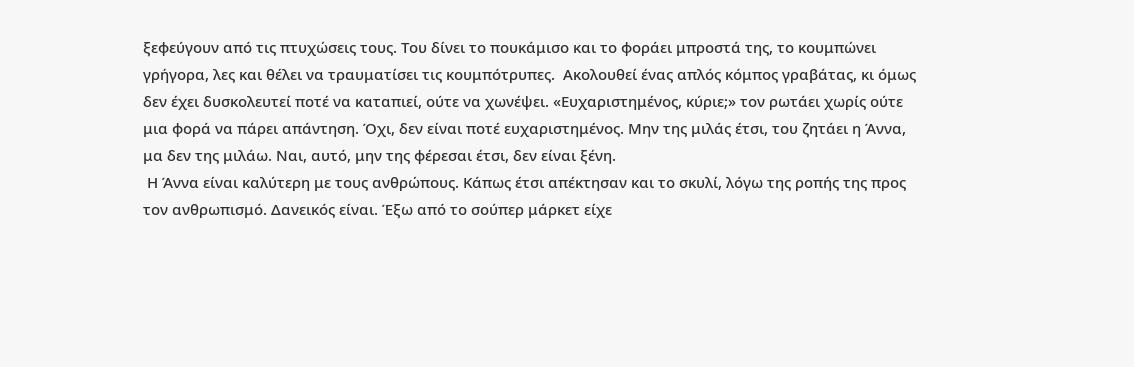ξεφεύγουν από τις πτυχώσεις τους. Του δίνει το πουκάμισο και το φοράει μπροστά της, το κουμπώνει γρήγορα, λες και θέλει να τραυματίσει τις κουμπότρυπες.  Ακολουθεί ένας απλός κόμπος γραβάτας, κι όμως δεν έχει δυσκολευτεί ποτέ να καταπιεί, ούτε να χωνέψει. «Ευχαριστημένος, κύριε;» τον ρωτάει χωρίς ούτε μια φορά να πάρει απάντηση. Όχι, δεν είναι ποτέ ευχαριστημένος. Μην της μιλάς έτσι, του ζητάει η Άννα, μα δεν της μιλάω. Ναι, αυτό, μην της φέρεσαι έτσι, δεν είναι ξένη.
 Η Άννα είναι καλύτερη με τους ανθρώπους. Κάπως έτσι απέκτησαν και το σκυλί, λόγω της ροπής της προς τον ανθρωπισμό. Δανεικός είναι. Έξω από το σούπερ μάρκετ είχε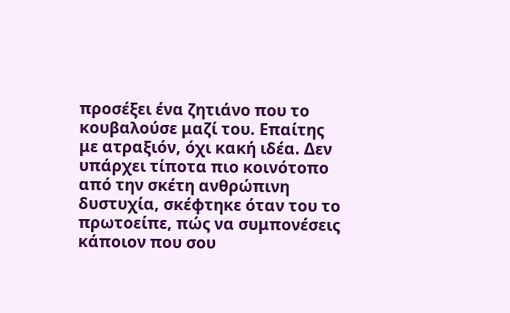προσέξει ένα ζητιάνο που το κουβαλούσε μαζί του. Επαίτης με ατραξιόν, όχι κακή ιδέα. Δεν υπάρχει τίποτα πιο κοινότοπο από την σκέτη ανθρώπινη δυστυχία, σκέφτηκε όταν του το πρωτοείπε, πώς να συμπονέσεις κάποιον που σου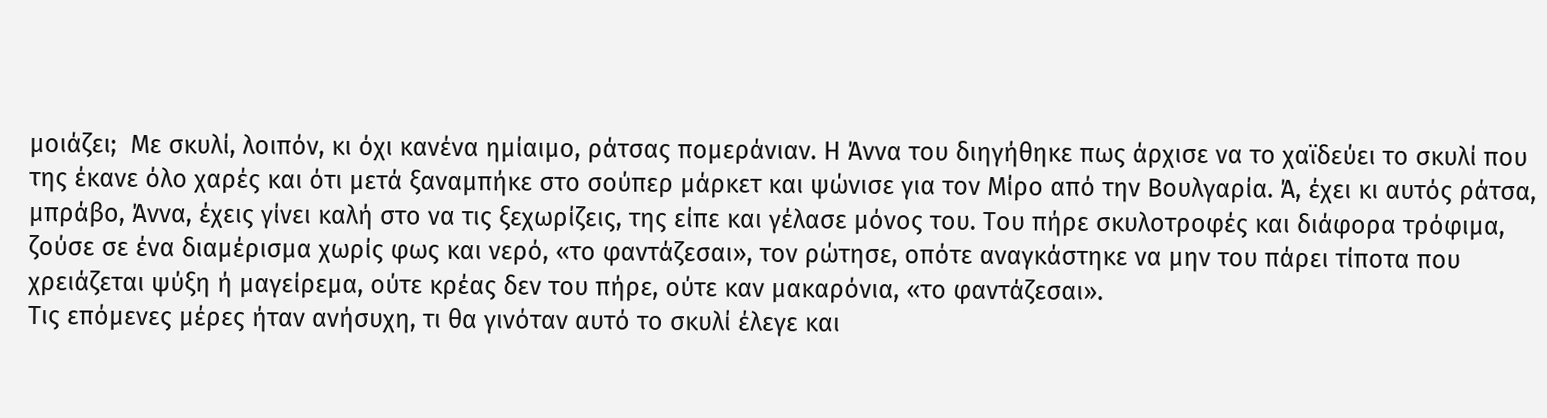μοιάζει;  Με σκυλί, λοιπόν, κι όχι κανένα ημίαιμο, ράτσας πομεράνιαν. Η Άννα του διηγήθηκε πως άρχισε να το χαϊδεύει το σκυλί που της έκανε όλο χαρές και ότι μετά ξαναμπήκε στο σούπερ μάρκετ και ψώνισε για τον Μίρο από την Βουλγαρία. Ά, έχει κι αυτός ράτσα, μπράβο, Άννα, έχεις γίνει καλή στο να τις ξεχωρίζεις, της είπε και γέλασε μόνος του. Του πήρε σκυλοτροφές και διάφορα τρόφιμα, ζούσε σε ένα διαμέρισμα χωρίς φως και νερό, «το φαντάζεσαι», τον ρώτησε, οπότε αναγκάστηκε να μην του πάρει τίποτα που χρειάζεται ψύξη ή μαγείρεμα, ούτε κρέας δεν του πήρε, ούτε καν μακαρόνια, «το φαντάζεσαι».
Τις επόμενες μέρες ήταν ανήσυχη, τι θα γινόταν αυτό το σκυλί έλεγε και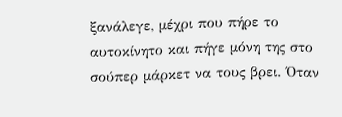ξανάλεγε, μέχρι που πήρε το αυτοκίνητο και πήγε μόνη της στο σούπερ μάρκετ να τους βρει. Όταν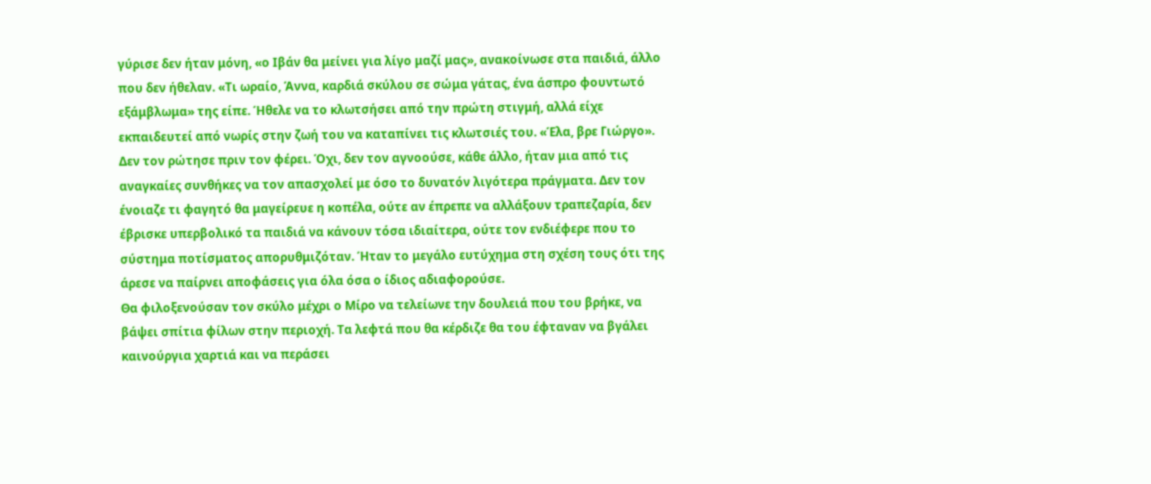γύρισε δεν ήταν μόνη, «ο Ιβάν θα μείνει για λίγο μαζί μας», ανακοίνωσε στα παιδιά, άλλο που δεν ήθελαν. «Τι ωραίο, Άννα, καρδιά σκύλου σε σώμα γάτας, ένα άσπρο φουντωτό εξάμβλωμα» της είπε. Ήθελε να το κλωτσήσει από την πρώτη στιγμή, αλλά είχε εκπαιδευτεί από νωρίς στην ζωή του να καταπίνει τις κλωτσιές του. «Έλα, βρε Γιώργο». Δεν τον ρώτησε πριν τον φέρει. Όχι, δεν τον αγνοούσε, κάθε άλλο, ήταν μια από τις αναγκαίες συνθήκες να τον απασχολεί με όσο το δυνατόν λιγότερα πράγματα. Δεν τον ένοιαζε τι φαγητό θα μαγείρευε η κοπέλα, ούτε αν έπρεπε να αλλάξουν τραπεζαρία, δεν έβρισκε υπερβολικό τα παιδιά να κάνουν τόσα ιδιαίτερα, ούτε τον ενδιέφερε που το σύστημα ποτίσματος απορυθμιζόταν. Ήταν το μεγάλο ευτύχημα στη σχέση τους ότι της άρεσε να παίρνει αποφάσεις για όλα όσα ο ίδιος αδιαφορούσε.
Θα φιλοξενούσαν τον σκύλο μέχρι ο Μίρο να τελείωνε την δουλειά που του βρήκε, να βάψει σπίτια φίλων στην περιοχή. Τα λεφτά που θα κέρδιζε θα του έφταναν να βγάλει καινούργια χαρτιά και να περάσει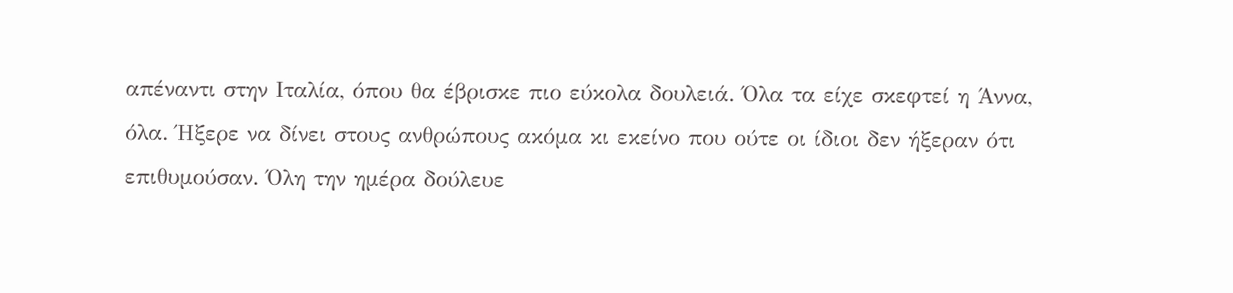απέναντι στην Ιταλία, όπου θα έβρισκε πιο εύκολα δουλειά. Όλα τα είχε σκεφτεί η Άννα, όλα. Ήξερε να δίνει στους ανθρώπους ακόμα κι εκείνο που ούτε οι ίδιοι δεν ήξεραν ότι επιθυμούσαν. Όλη την ημέρα δούλευε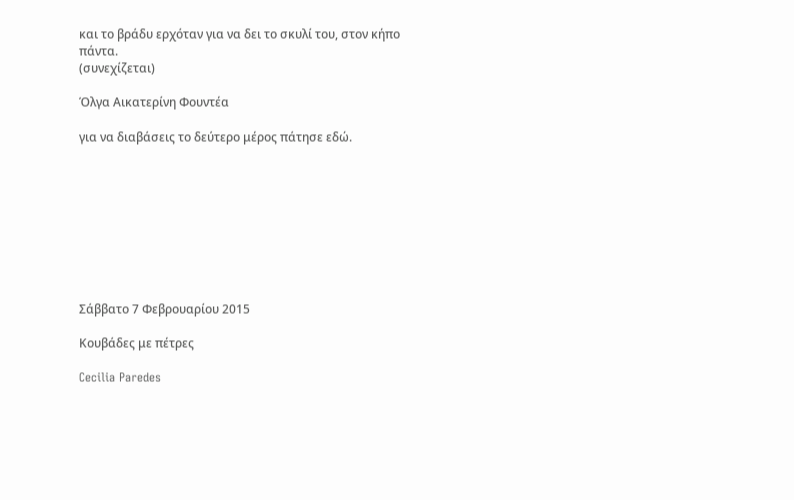και το βράδυ ερχόταν για να δει το σκυλί του, στον κήπο πάντα.
(συνεχίζεται)

Όλγα Αικατερίνη Φουντέα

για να διαβάσεις το δεύτερο μέρος πάτησε εδώ.









Σάββατο 7 Φεβρουαρίου 2015

Κουβάδες με πέτρες

Cecilia Paredes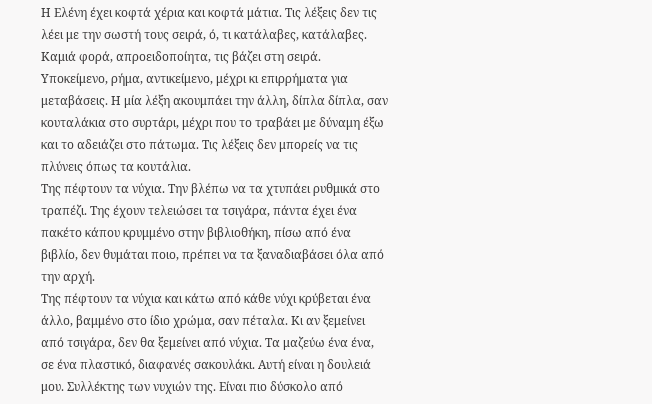Η Ελένη έχει κοφτά χέρια και κοφτά μάτια. Τις λέξεις δεν τις λέει με την σωστή τους σειρά, ό, τι κατάλαβες, κατάλαβες. Καμιά φορά, απροειδοποίητα, τις βάζει στη σειρά. Υποκείμενο, ρήμα, αντικείμενο, μέχρι κι επιρρήματα για μεταβάσεις. Η μία λέξη ακουμπάει την άλλη, δίπλα δίπλα, σαν κουταλάκια στο συρτάρι, μέχρι που το τραβάει με δύναμη έξω και το αδειάζει στο πάτωμα. Τις λέξεις δεν μπορείς να τις πλύνεις όπως τα κουτάλια.
Της πέφτουν τα νύχια. Την βλέπω να τα χτυπάει ρυθμικά στο τραπέζι. Της έχουν τελειώσει τα τσιγάρα, πάντα έχει ένα πακέτο κάπου κρυμμένο στην βιβλιοθήκη, πίσω από ένα βιβλίο, δεν θυμάται ποιο, πρέπει να τα ξαναδιαβάσει όλα από την αρχή.
Της πέφτουν τα νύχια και κάτω από κάθε νύχι κρύβεται ένα άλλο, βαμμένο στο ίδιο χρώμα, σαν πέταλα. Κι αν ξεμείνει από τσιγάρα, δεν θα ξεμείνει από νύχια. Τα μαζεύω ένα ένα, σε ένα πλαστικό, διαφανές σακουλάκι. Αυτή είναι η δουλειά μου. Συλλέκτης των νυχιών της. Είναι πιο δύσκολο από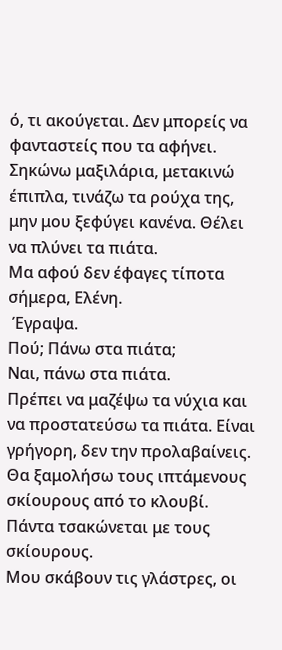ό, τι ακούγεται. Δεν μπορείς να φανταστείς που τα αφήνει. Σηκώνω μαξιλάρια, μετακινώ έπιπλα, τινάζω τα ρούχα της, μην μου ξεφύγει κανένα. Θέλει να πλύνει τα πιάτα.
Μα αφού δεν έφαγες τίποτα σήμερα, Ελένη.
 Έγραψα.
Πού; Πάνω στα πιάτα;
Ναι, πάνω στα πιάτα.
Πρέπει να μαζέψω τα νύχια και να προστατεύσω τα πιάτα. Είναι γρήγορη, δεν την προλαβαίνεις. Θα ξαμολήσω τους ιπτάμενους σκίουρους από το κλουβί. Πάντα τσακώνεται με τους σκίουρους.
Μου σκάβουν τις γλάστρες, οι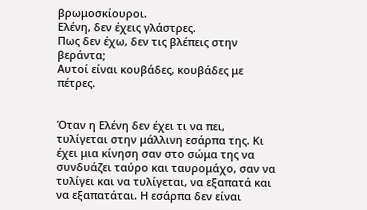βρωμοσκίουροι.
Ελένη, δεν έχεις γλάστρες.
Πως δεν έχω, δεν τις βλέπεις στην βεράντα;
Αυτοί είναι κουβάδες, κουβάδες με πέτρες.


Όταν η Ελένη δεν έχει τι να πει, τυλίγεται στην μάλλινη εσάρπα της. Κι έχει μια κίνηση σαν στο σώμα της να συνδυάζει ταύρο και ταυρομάχο, σαν να τυλίγει και να τυλίγεται, να εξαπατά και να εξαπατάται. Η εσάρπα δεν είναι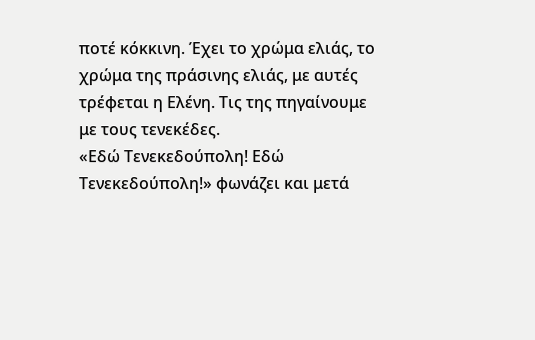ποτέ κόκκινη. Έχει το χρώμα ελιάς, το χρώμα της πράσινης ελιάς, με αυτές τρέφεται η Ελένη. Τις της πηγαίνουμε με τους τενεκέδες.
«Εδώ Τενεκεδούπολη! Εδώ Τενεκεδούπολη!» φωνάζει και μετά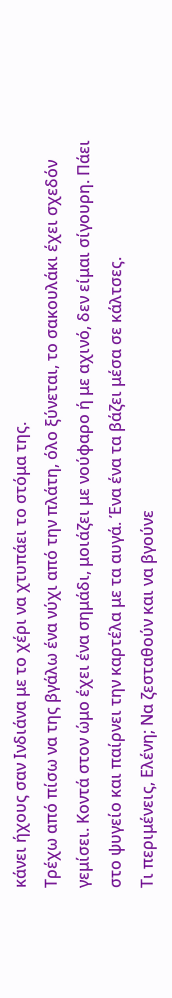κάνει ήχους σαν Ινδιάνα με το χέρι να χτυπάει το στόμα της.
Τρέχω από πίσω να της βγάλω ένα νύχι από την πλάτη, όλο ξύνεται, το σακουλάκι έχει σχεδόν γεμίσει. Κοντά στον ώμο έχει ένα σημάδι, μοιάζει με νούφαρο ή με αχινό, δεν είμαι σίγουρη. Πάει στο ψυγείο και παίρνει την καρτέλα με τα αυγά. Ένα ένα τα βάζει μέσα σε κάλτσες.
Τι περιμένεις, Ελένη; Να ζεσταθούν και να βγούνε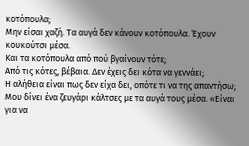κοτόπουλα;
Μην είσαι χαζή. Τα αυγά δεν κάνουν κοτόπουλα. Έχουν κουκούτσι μέσα.
Και τα κοτόπουλα από πού βγαίνουν τότε;
Από τις κότες, βέβαια. Δεν έχεις δει κότα να γεννάει;
Η αλήθεια είναι πως δεν είχα δει, οπότε τι να της απαντήσω; Μου δίνει ένα ζευγάρι κάλτσες με τα αυγά τους μέσα. «Είναι για να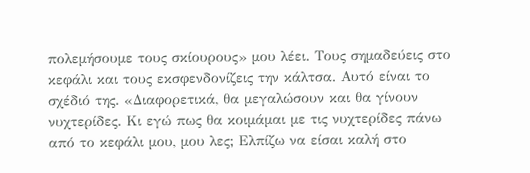πολεμήσουμε τους σκίουρους» μου λέει. Τους σημαδεύεις στο κεφάλι και τους εκσφενδονίζεις την κάλτσα. Αυτό είναι το σχέδιό της. «Διαφορετικά, θα μεγαλώσουν και θα γίνουν νυχτερίδες. Κι εγώ πως θα κοιμάμαι με τις νυχτερίδες πάνω από το κεφάλι μου, μου λες; Ελπίζω να είσαι καλή στο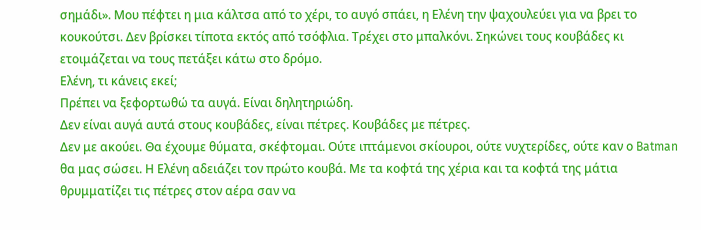σημάδι». Μου πέφτει η μια κάλτσα από το χέρι, το αυγό σπάει, η Ελένη την ψαχουλεύει για να βρει το κουκούτσι. Δεν βρίσκει τίποτα εκτός από τσόφλια. Τρέχει στο μπαλκόνι. Σηκώνει τους κουβάδες κι ετοιμάζεται να τους πετάξει κάτω στο δρόμο.
Ελένη, τι κάνεις εκεί;
Πρέπει να ξεφορτωθώ τα αυγά. Είναι δηλητηριώδη.
Δεν είναι αυγά αυτά στους κουβάδες, είναι πέτρες. Κουβάδες με πέτρες.
Δεν με ακούει. Θα έχουμε θύματα, σκέφτομαι. Ούτε ιπτάμενοι σκίουροι, ούτε νυχτερίδες, ούτε καν ο Batman θα μας σώσει. Η Ελένη αδειάζει τον πρώτο κουβά. Με τα κοφτά της χέρια και τα κοφτά της μάτια θρυμματίζει τις πέτρες στον αέρα σαν να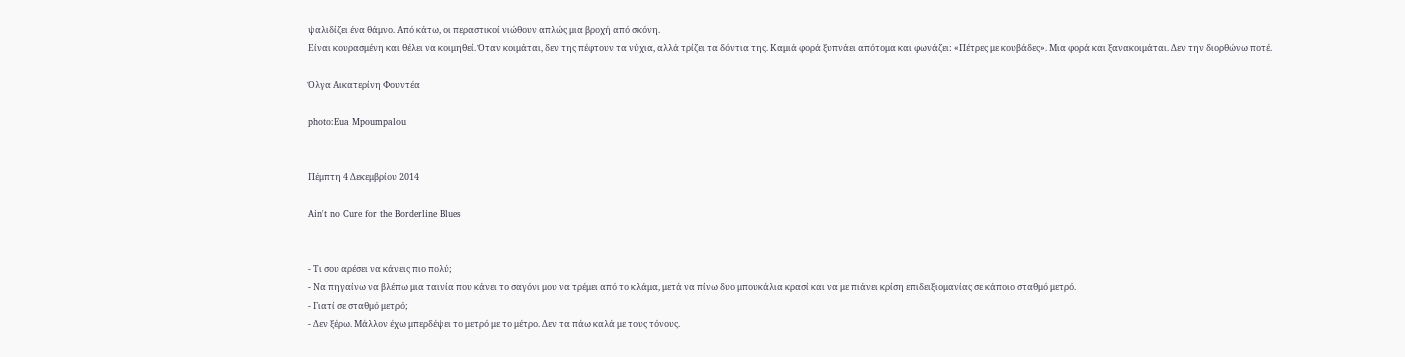ψαλιδίζει ένα θάμνο. Από κάτω, οι περαστικοί νιώθουν απλώς μια βροχή από σκόνη.
Είναι κουρασμένη και θέλει να κοιμηθεί. Όταν κοιμάται, δεν της πέφτουν τα νύχια, αλλά τρίζει τα δόντια της. Καμιά φορά ξυπνάει απότομα και φωνάζει: «Πέτρες με κουβάδες». Μια φορά και ξανακοιμάται. Δεν την διορθώνω ποτέ.

Όλγα Αικατερίνη Φουντέα

photo:Eua Mpoumpalou


Πέμπτη 4 Δεκεμβρίου 2014

Ain't no Cure for the Borderline Blues


- Τι σου αρέσει να κάνεις πιο πολύ;
- Να πηγαίνω να βλέπω μια ταινία που κάνει το σαγόνι μου να τρέμει από το κλάμα, μετά να πίνω δυο μπουκάλια κρασί και να με πιάνει κρίση επιδειξιομανίας σε κάποιο σταθμό μετρό.
- Γιατί σε σταθμό μετρό;
- Δεν ξέρω. Μάλλον έχω μπερδέψει το μετρό με το μέτρο. Δεν τα πάω καλά με τους τόνους.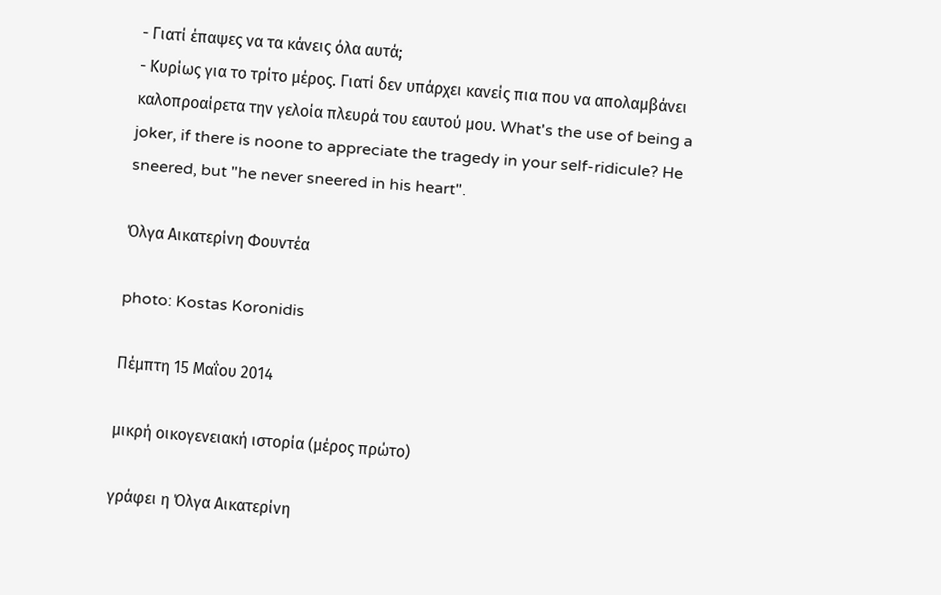- Γιατί έπαψες να τα κάνεις όλα αυτά;
- Κυρίως για το τρίτο μέρος. Γιατί δεν υπάρχει κανείς πια που να απολαμβάνει καλοπροαίρετα την γελοία πλευρά του εαυτού μου. What's the use of being a joker, if there is noone to appreciate the tragedy in your self-ridicule? He sneered, but "he never sneered in his heart".

Όλγα Αικατερίνη Φουντέα

photo: Kostas Koronidis

Πέμπτη 15 Μαΐου 2014

μικρή οικογενειακή ιστορία (μέρος πρώτο)

γράφει η Όλγα Αικατερίνη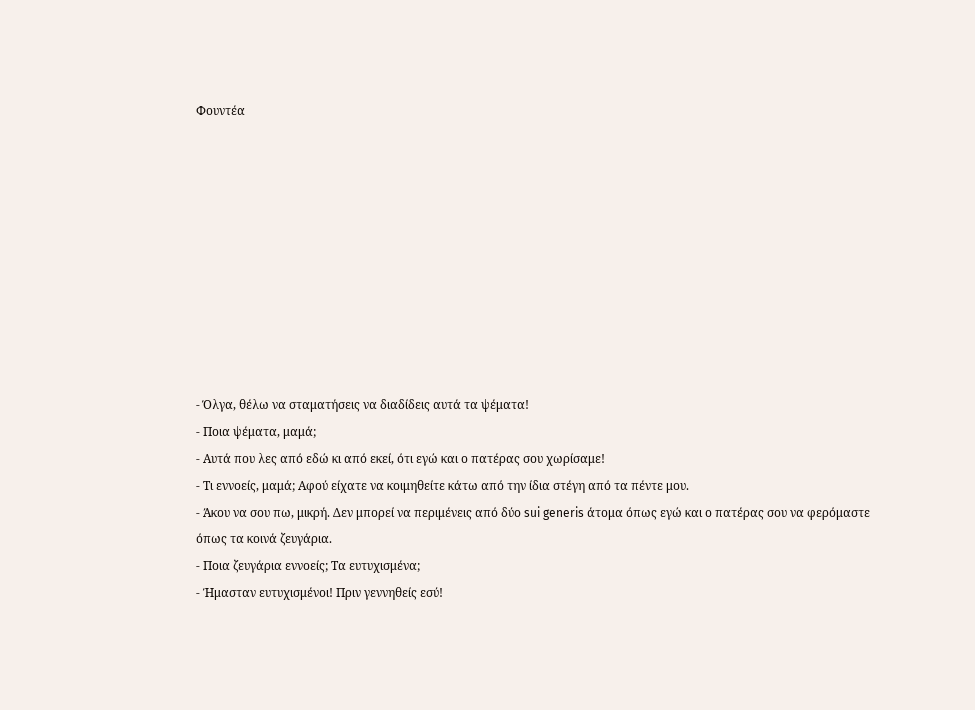Φουντέα










- Όλγα, θέλω να σταματήσεις να διαδίδεις αυτά τα ψέματα!
- Ποια ψέματα, μαμά;
- Αυτά που λες από εδώ κι από εκεί, ότι εγώ και ο πατέρας σου χωρίσαμε!
- Τι εννοείς, μαμά; Αφού είχατε να κοιμηθείτε κάτω από την ίδια στέγη από τα πέντε μου.
- Άκου να σου πω, μικρή. Δεν μπορεί να περιμένεις από δύο sui generis άτομα όπως εγώ και ο πατέρας σου να φερόμαστε όπως τα κοινά ζευγάρια.
- Ποια ζευγάρια εννοείς; Τα ευτυχισμένα;
- Ήμασταν ευτυχισμένοι! Πριν γεννηθείς εσύ!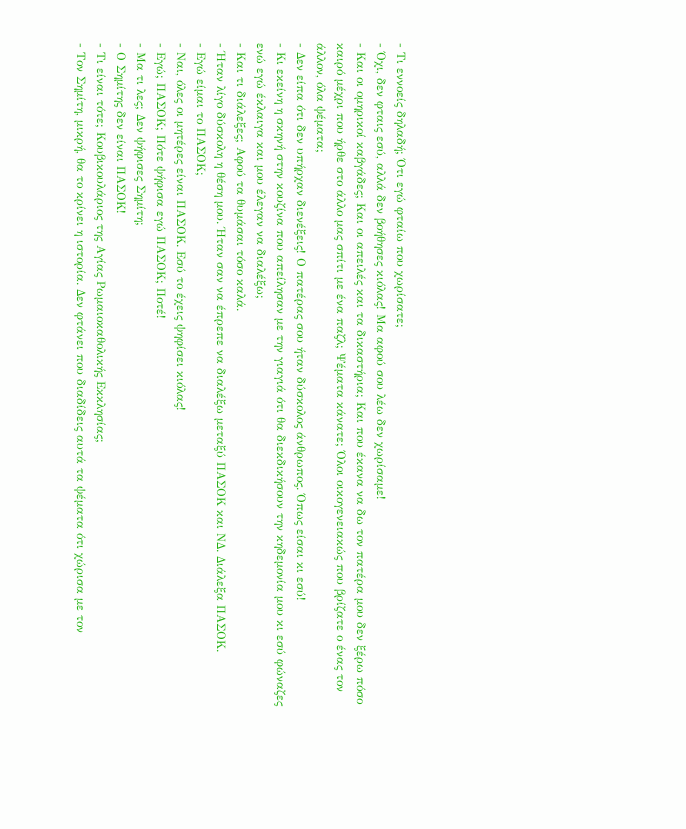- Τι εννοείς δηλαδή; Ότι εγώ φταίω που χωρίσατε;
- Όχι, δεν φταις εσύ, αλλά δεν βοήθησες κιόλας! Μα αφού σου λέω δεν χωρίσαμε!
- Και οι ομηρικοί καβγάδες; Και οι απειλές και τα δικαστήρια; Και που έκανα να δω τον πατέρα μου δεν ξέρω πόσο καιρό μέχρι που ήρθε στο άλλο μας σπίτι με ένα παζλ; Ψέματα κάνατε; Όλοι οικογενειακώς που βρίζατε ο ένας τον άλλον, όλα ψέματα;
- Δεν είπα ότι δεν υπήρχαν διενέξεις! Ο πατέρας σου ήταν δύσκολος άνθρωπος. Όπως είσαι κι εσύ!
- Κι εκείνη η σκηνή στην κουζίνα που απείλησαν με την γιαγιά ότι θα διεκδικήσουν την κηδεμονία μου κι εσύ φώναζες ενώ εγώ έκλαιγα και μου έλεγαν να διαλέξω;
- Και τι διάλεξες; Αφού τα θυμάσαι τόσο καλά.
- Ήταν λίγο δύσκολη η θέση μου. Ήταν σαν να έπρεπε να διαλέξω μεταξύ ΠΑΣΟΚ και ΝΔ. Διάλεξα ΠΑΣΟΚ.
- Εγώ είμαι το ΠΑΣΟΚ;
- Ναι, όλες οι μητέρες είναι ΠΑΣΟΚ. Εσύ το έχεις ψηφίσει κιόλας!
- Εγώ; ΠΑΣΟΚ; Πότε ψήφισα εγώ ΠΑΣΟΚ; Ποτέ!
- Μα τι λες; Δεν ψήφισες Σημίτη;
- Ο Σημίτης δεν είναι ΠΑΣΟΚ!
- Τι είναι τότε; Κουβικουλάριος της Αγίας Ρωμαιοκαθολικής Εκκλησίας;
- Τον Σημίτη, μικρή, θα το κρίνει η ιστορία. Δεν φτάνει που διαδίδεις αυτά τα ψέματα ότι χώρισα με τον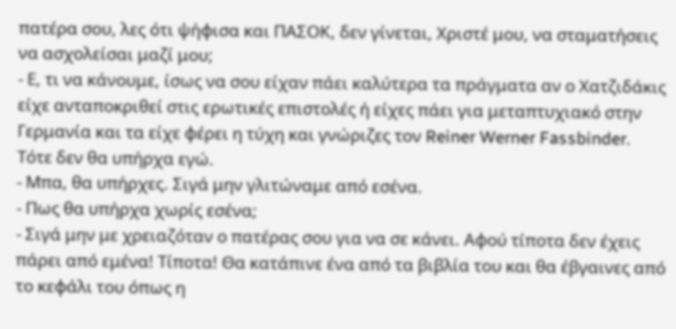πατέρα σου, λες ότι ψήφισα και ΠΑΣΟΚ, δεν γίνεται, Χριστέ μου, να σταματήσεις να ασχολείσαι μαζί μου;
- Ε, τι να κάνουμε, ίσως να σου είχαν πάει καλύτερα τα πράγματα αν ο Χατζιδάκις είχε ανταποκριθεί στις ερωτικές επιστολές ή είχες πάει για μεταπτυχιακό στην Γερμανία και τα είχε φέρει η τύχη και γνώριζες τον Reiner Werner Fassbinder. Τότε δεν θα υπήρχα εγώ.
- Μπα, θα υπήρχες. Σιγά μην γλιτώναμε από εσένα.
- Πως θα υπήρχα χωρίς εσένα;
- Σιγά μην με χρειαζόταν ο πατέρας σου για να σε κάνει. Αφού τίποτα δεν έχεις πάρει από εμένα! Τίποτα! Θα κατάπινε ένα από τα βιβλία του και θα έβγαινες από το κεφάλι του όπως η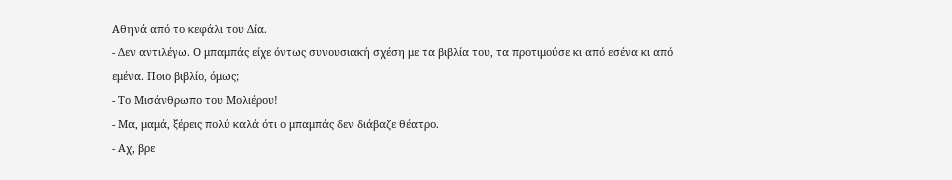Αθηνά από το κεφάλι του Δία.
- Δεν αντιλέγω. Ο μπαμπάς είχε όντως συνουσιακή σχέση με τα βιβλία του, τα προτιμούσε κι από εσένα κι από εμένα. Ποιο βιβλίο, όμως;
- Το Μισάνθρωπο του Μολιέρου!
- Μα, μαμά, ξέρεις πολύ καλά ότι ο μπαμπάς δεν διάβαζε θέατρο.
- Αχ, βρε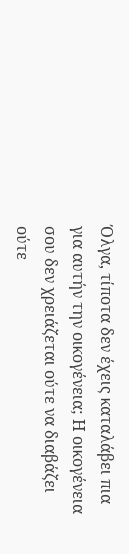Όλγα, τίποτα δεν έχεις καταλάβει πια για αυτήν την οικογένεια; Η οικογένεια σου δεν χρειάζεται ούτε να διαβάζει ούτε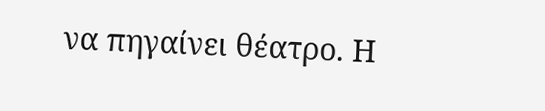να πηγαίνει θέατρο. Η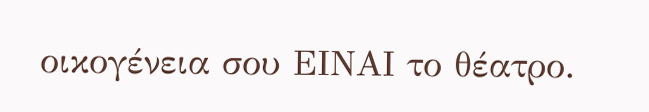οικογένεια σου ΕΙΝΑΙ το θέατρο.